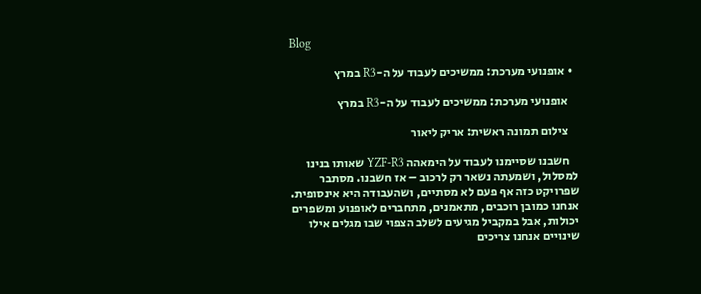Blog

  • אופנועי מערכת: ממשיכים לעבוד על ה-R3 במרץ

    אופנועי מערכת: ממשיכים לעבוד על ה-R3 במרץ

    צילום תמונה ראשית: אריק ליאור

    חשבנו שסיימנו לעבוד על הימאהה YZF-R3 שאותו בנינו למסלול, ושמעתה נשאר רק לרכוב – אז חשבנו. מסתבר שפרויקט כזה אף פעם לא מסתיים, ושהעבודה היא אינסופית. אנחנו כמובן רוכבים, מתאמנים, מתחברים לאופנוע ומשפרים יכולות, אבל במקביל מגיעים לשלב הצפוי שבו מגלים אילו שינויים אנחנו צריכים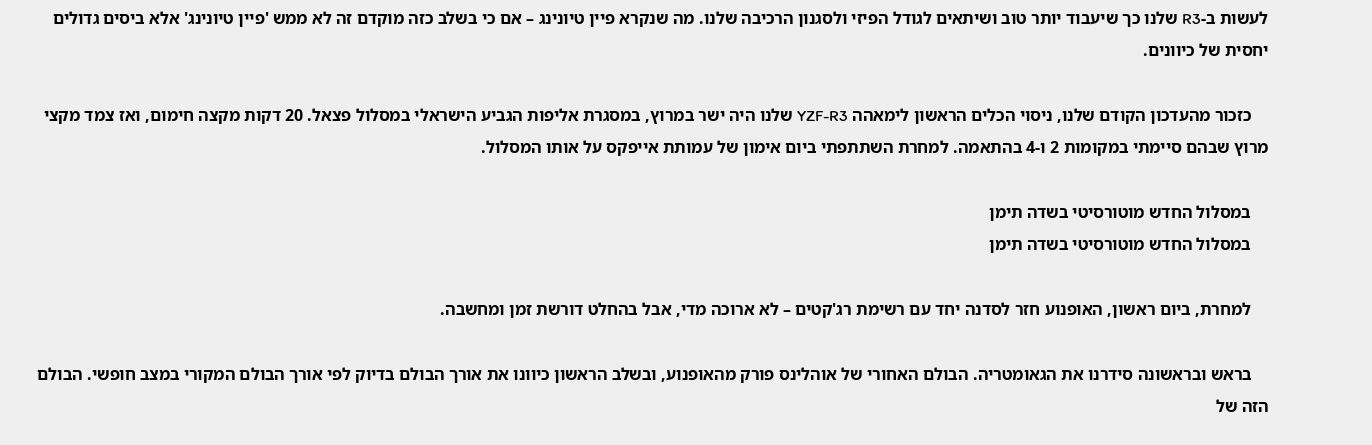לעשות ב-R3 שלנו כך שיעבוד יותר טוב ושיתאים לגודל הפיזי ולסגנון הרכיבה שלנו. מה שנקרא פיין טיונינג – אם כי בשלב כזה מוקדם זה לא ממש 'פיין טיונינג' אלא ביסים גדולים יחסית של כיוונים.

    כזכור מהעדכון הקודם שלנו, ניסוי הכלים הראשון לימאהה YZF-R3 שלנו היה ישר במרוץ, במסגרת אליפות הגביע הישראלי במסלול פצאל. 20 דקות מקצה חימום, ואז צמד מקצי מרוץ שבהם סיימתי במקומות 2 ו-4 בהתאמה. למחרת השתתפתי ביום אימון של עמותת אייפקס על אותו המסלול.

    במסלול החדש מוטורסיטי בשדה תימן
    במסלול החדש מוטורסיטי בשדה תימן

    למחרת, ביום ראשון, האופנוע חזר לסדנה יחד עם רשימת רג'קטים – לא ארוכה מדי, אבל בהחלט דורשת זמן ומחשבה.

    בראש ובראשונה סידרנו את הגאומטריה. הבולם האחורי של אוהלינס פורק מהאופנוע, ובשלב הראשון כיוונו את אורך הבולם בדיוק לפי אורך הבולם המקורי במצב חופשי. הבולם הזה של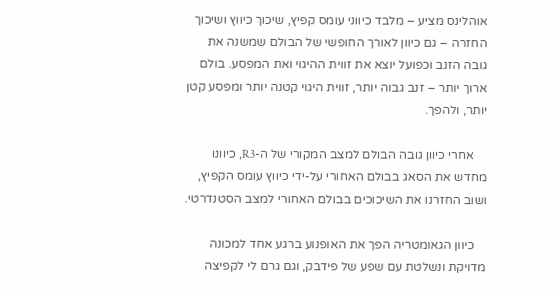אוהלינס מציע – מלבד כיווני עומס קפיץ, שיכוך כיווץ ושיכוך החזרה – גם כיוון לאורך החופשי של הבולם שמשנה את גובה הזנב וכפועל יוצא את זווית ההיגוי ואת המפסע. בולם ארוך יותר – זנב גבוה יותר, זווית היגוי קטנה יותר ומפסע קטן יותר, ולהפך.

    אחרי כיוון גובה הבולם למצב המקורי של ה-R3, כיוונו מחדש את הסאג בבולם האחורי על-ידי כיווץ עומס הקפיץ, ושוב החזרנו את השיכוכים בבולם האחורי למצב הסטנדרטי.

    כיוון הגאומטריה הפך את האופנוע ברגע אחד למכונה מדויקת ונשלטת עם שפע של פידבק, וגם גרם לי לקפיצה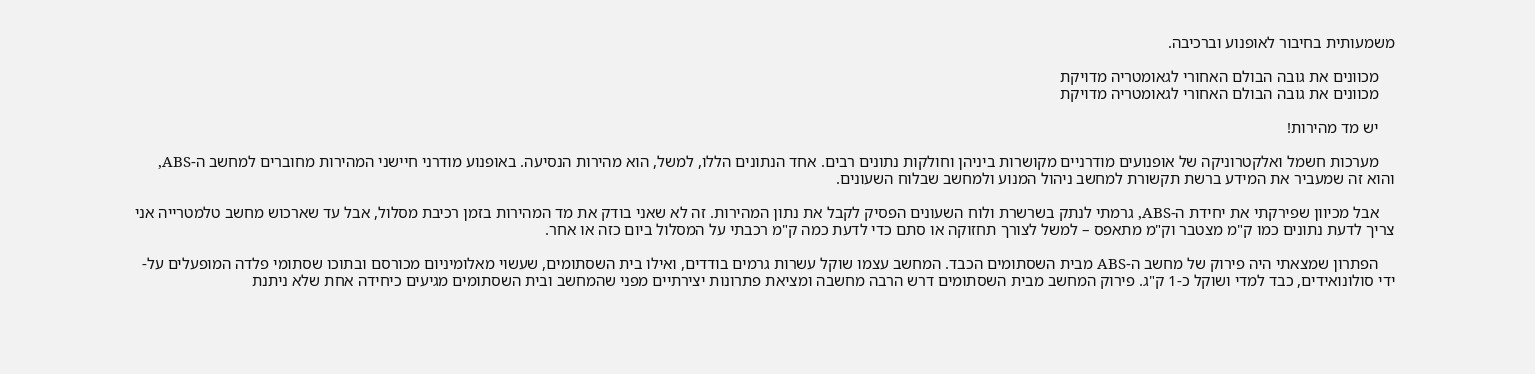משמעותית בחיבור לאופנוע וברכיבה.

    מכוונים את גובה הבולם האחורי לגאומטריה מדויקת
    מכוונים את גובה הבולם האחורי לגאומטריה מדויקת

    יש מד מהירות!

    מערכות חשמל ואלקטרוניקה של אופנועים מודרניים מקושרות ביניהן וחולקות נתונים רבים. אחד הנתונים הללו, למשל, הוא מהירות הנסיעה. באופנוע מודרני חיישני המהירות מחוברים למחשב ה-ABS, והוא זה שמעביר את המידע ברשת תקשורת למחשב ניהול המנוע ולמחשב שבלוח השעונים.

    אבל מכיוון שפירקתי את יחידת ה-ABS, גרמתי לנתק בשרשרת ולוח השעונים הפסיק לקבל את נתון המהירות. זה לא שאני בודק את מד המהירות בזמן רכיבת מסלול, אבל עד שארכוש מחשב טלמטרייה אני צריך לדעת נתונים כמו ק"מ מצטבר וק"מ מתאפס – למשל לצורך תחזוקה או סתם כדי לדעת כמה ק"מ רכבתי על המסלול ביום כזה או אחר.

    הפתרון שמצאתי היה פירוק של מחשב ה-ABS מבית השסתומים הכבד. המחשב עצמו שוקל עשרות גרמים בודדים, ואילו בית השסתומים, שעשוי מאלומיניום מכורסם ובתוכו שסתומי פלדה המופעלים על-ידי סולונואידים, כבד למדי ושוקל כ-1 ק"ג. פירוק המחשב מבית השסתומים דרש הרבה מחשבה ומציאת פתרונות יצירתיים מפני שהמחשב ובית השסתומים מגיעים כיחידה אחת שלא ניתנת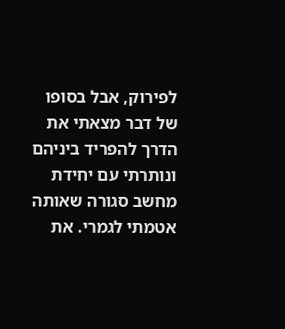לפירוק, אבל בסופו של דבר מצאתי את הדרך להפריד ביניהם ונותרתי עם יחידת מחשב סגורה שאותה אטמתי לגמרי. את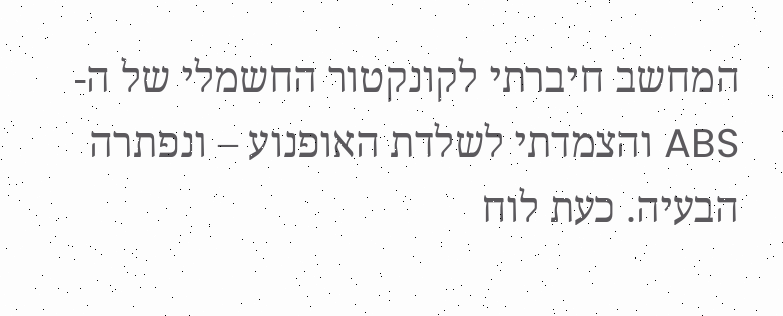המחשב חיברתי לקונקטור החשמלי של ה-ABS והצמדתי לשלדת האופנוע – ונפתרה הבעיה. כעת לוח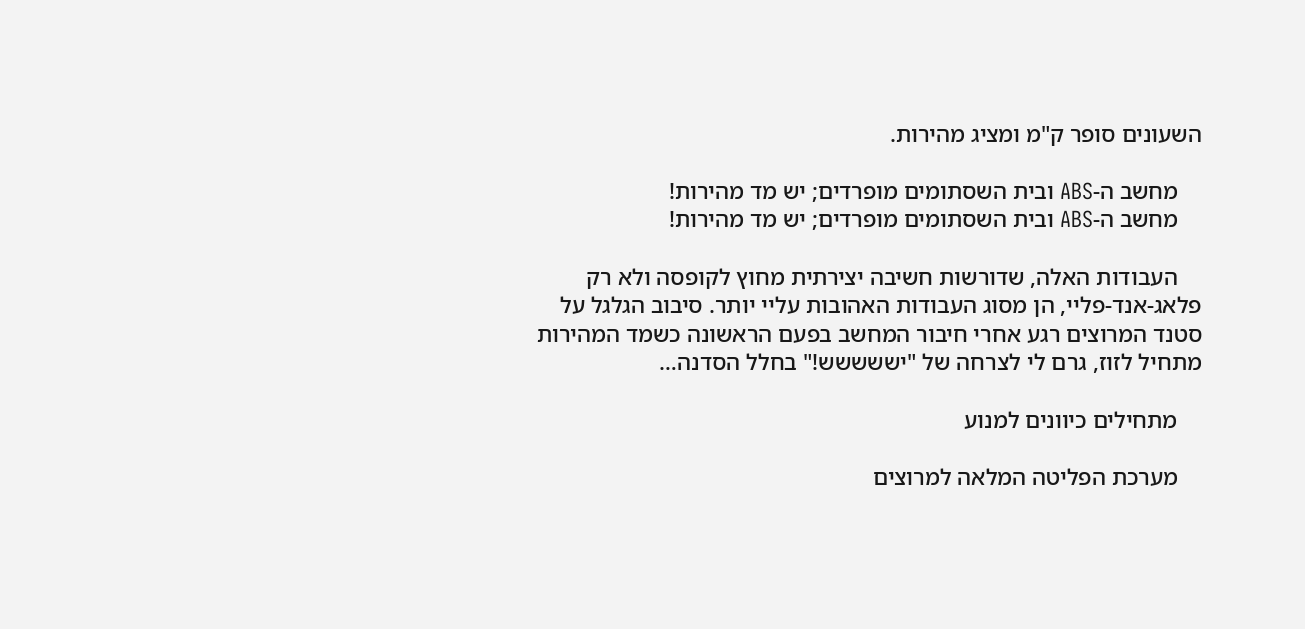השעונים סופר ק"מ ומציג מהירות.

    מחשב ה-ABS ובית השסתומים מופרדים; יש מד מהירות!
    מחשב ה-ABS ובית השסתומים מופרדים; יש מד מהירות!

    העבודות האלה, שדורשות חשיבה יצירתית מחוץ לקופסה ולא רק פלאג-אנד-פליי, הן מסוג העבודות האהובות עליי יותר. סיבוב הגלגל על סטנד המרוצים רגע אחרי חיבור המחשב בפעם הראשונה כשמד המהירות מתחיל לזוז, גרם לי לצרחה של "יששששש!" בחלל הסדנה…

    מתחילים כיוונים למנוע

    מערכת הפליטה המלאה למרוצים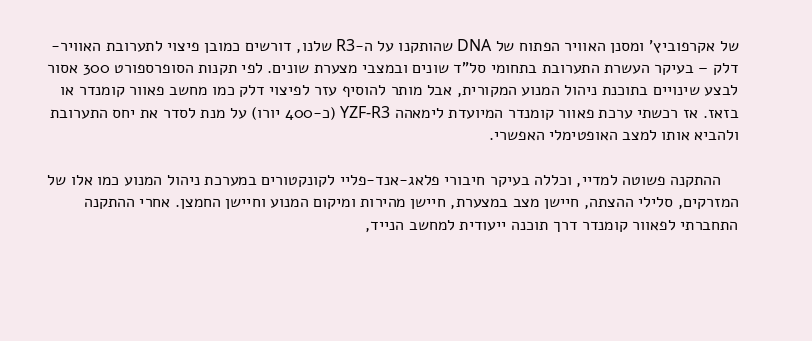של אקרפוביץ' ומסנן האוויר הפתוח של DNA שהותקנו על ה-R3 שלנו, דורשים כמובן פיצוי לתערובת האוויר-דלק – בעיקר העשרת התערובת בתחומי סל"ד שונים ובמצבי מצערת שונים. לפי תקנות הסופרספורט 300 אסור לבצע שינויים בתוכנת ניהול המנוע המקורית, אבל מותר להוסיף עזר לפיצוי דלק כמו מחשב פאוור קומנדר או בזאז. אז רכשתי ערכת פאוור קומנדר המיועדת לימאהה YZF-R3 (כ-400 יורו) על מנת לסדר את יחס התערובת ולהביא אותו למצב האופטימלי האפשרי.

    ההתקנה פשוטה למדיי, וכללה בעיקר חיבורי פלאג-אנד-פליי לקונקטורים במערכת ניהול המנוע כמו אלו של המזרקים, סלילי ההצתה, חיישן מצב במצערת, חיישן מהירות ומיקום המנוע וחיישן החמצן. אחרי ההתקנה התחברתי לפאוור קומנדר דרך תוכנה ייעודית למחשב הנייד,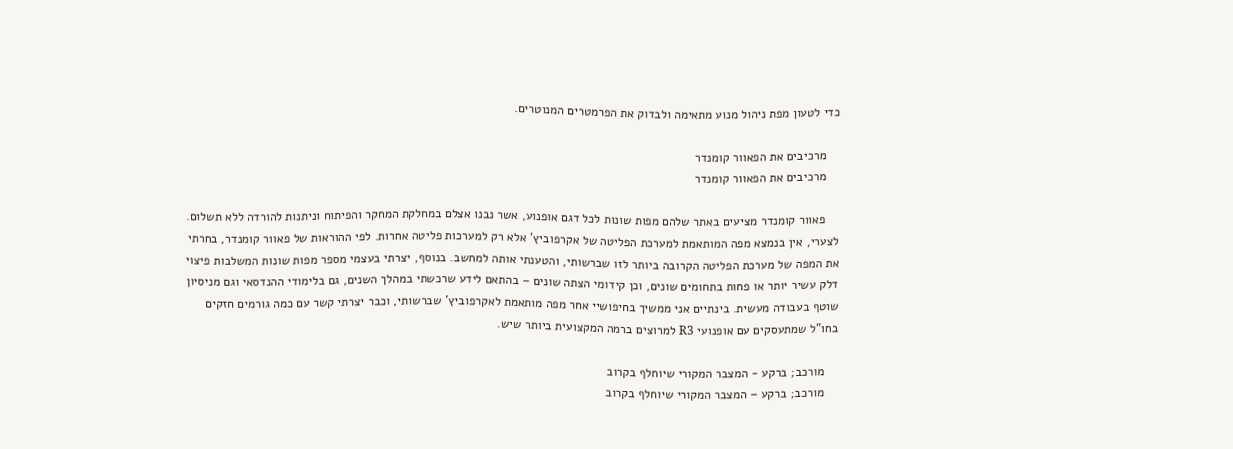כדי לטעון מפת ניהול מנוע מתאימה ולבדוק את הפרמטרים המנוטרים.

    מרכיבים את הפאוור קומנדר
    מרכיבים את הפאוור קומנדר

    פאוור קומנדר מציעים באתר שלהם מפות שונות לכל דגם אופנוע, אשר נבנו אצלם במחלקת המחקר והפיתוח וניתנות להורדה ללא תשלום. לצערי, אין בנמצא מפה המותאמת למערכת הפליטה של אקרפוביץ' אלא רק למערכות פליטה אחרות. לפי ההוראות של פאוור קומנדר, בחרתי את המפה של מערכת הפליטה הקרובה ביותר לזו שברשותי, והטענתי אותה למחשב. בנוסף, יצרתי בעצמי מספר מפות שונות המשלבות פיצוי דלק עשיר יותר או פחות בתחומים שונים, וכן קידומי הצתה שונים – בהתאם לידע שרכשתי במהלך השנים, גם בלימודי ההנדסאי וגם מניסיון שוטף בעבודה מעשית. בינתיים אני ממשיך בחיפושיי אחר מפה מותאמת לאקרפוביץ' שברשותי, וכבר יצרתי קשר עם כמה גורמים חזקים בחו"ל שמתעסקים עם אופנועי R3 למרוצים ברמה המקצועית ביותר שיש.

    מורכב; ברקע - המצבר המקורי שיוחלף בקרוב
    מורכב; ברקע – המצבר המקורי שיוחלף בקרוב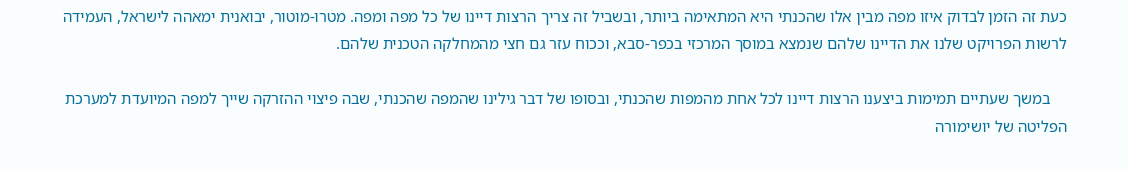כעת זה הזמן לבדוק איזו מפה מבין אלו שהכנתי היא המתאימה ביותר, ובשביל זה צריך הרצות דיינו של כל מפה ומפה. מטרו-מוטור, יבואנית ימאהה לישראל, העמידה לרשות הפרויקט שלנו את הדיינו שלהם שנמצא במוסך המרכזי בכפר-סבא, וככוח עזר גם חצי מהמחלקה הטכנית שלהם.

    במשך שעתיים תמימות ביצענו הרצות דיינו לכל אחת מהמפות שהכנתי, ובסופו של דבר גילינו שהמפה שהכנתי, שבה פיצוי ההזרקה שייך למפה המיועדת למערכת הפליטה של יושימורה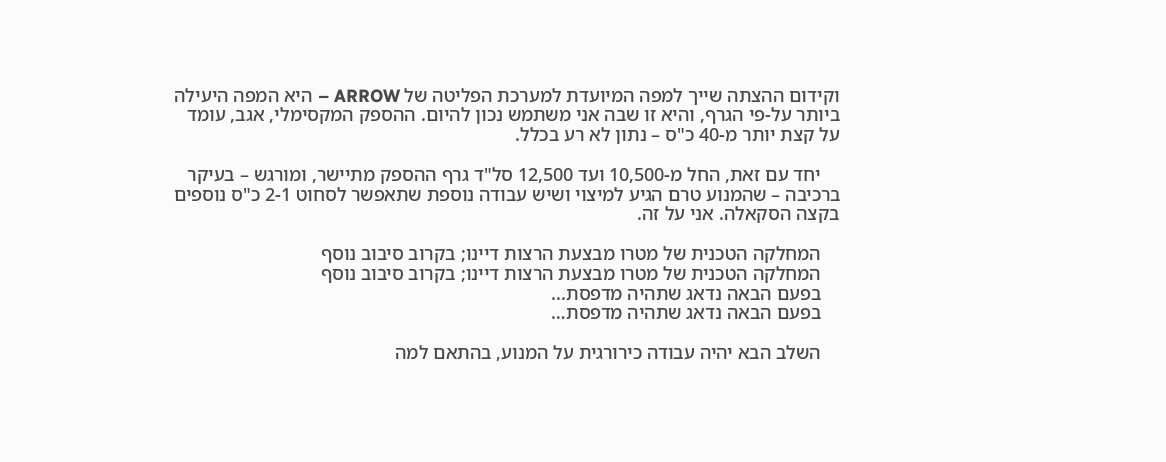וקידום ההצתה שייך למפה המיועדת למערכת הפליטה של ARROW – היא המפה היעילה ביותר על-פי הגרף, והיא זו שבה אני משתמש נכון להיום. ההספק המקסימלי, אגב, עומד על קצת יותר מ-40 כ"ס – נתון לא רע בכלל.

    יחד עם זאת, החל מ-10,500 ועד 12,500 סל"ד גרף ההספק מתיישר, ומורגש – בעיקר ברכיבה – שהמנוע טרם הגיע למיצוי ושיש עבודה נוספת שתאפשר לסחוט 2-1 כ"ס נוספים בקצה הסקאלה. אני על זה.

    המחלקה הטכנית של מטרו מבצעת הרצות דיינו; בקרוב סיבוב נוסף
    המחלקה הטכנית של מטרו מבצעת הרצות דיינו; בקרוב סיבוב נוסף
    בפעם הבאה נדאג שתהיה מדפסת...
    בפעם הבאה נדאג שתהיה מדפסת…

    השלב הבא יהיה עבודה כירורגית על המנוע, בהתאם למה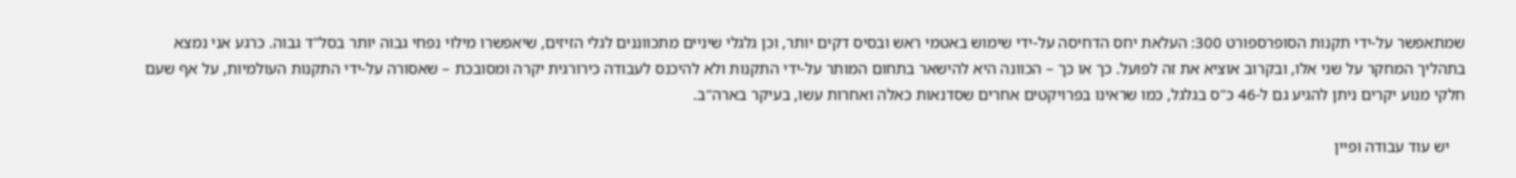שמתאפשר על-ידי תקנות הסופרספורט 300: העלאת יחס הדחיסה על-ידי שימוש באטמי ראש ובסיס דקים יותר, וכן גלגלי שיניים מתכווננים לגלי הזיזים, שיאפשרו מילוי נפחי גבוה יותר בסל"ד גבוה. כרגע אני נמצא בתהליך המחקר על שני אלו, ובקרוב אוציא את זה לפועל. כך או כך – הכוונה היא להישאר בתחום המותר על-ידי התקנות ולא להיכנס לעבודה כירורגית יקרה ומסובכת – שאסורה על-ידי התקנות העולמיות, על אף שעם חלקי מנוע יקרים ניתן להגיע גם ל-46 כ"ס בגלגל, כמו שראינו בפרויקטים אחרים שסדנאות כאלה ואחרות עשו, בעיקר בארה"ב.

    יש עוד עבודה ופיין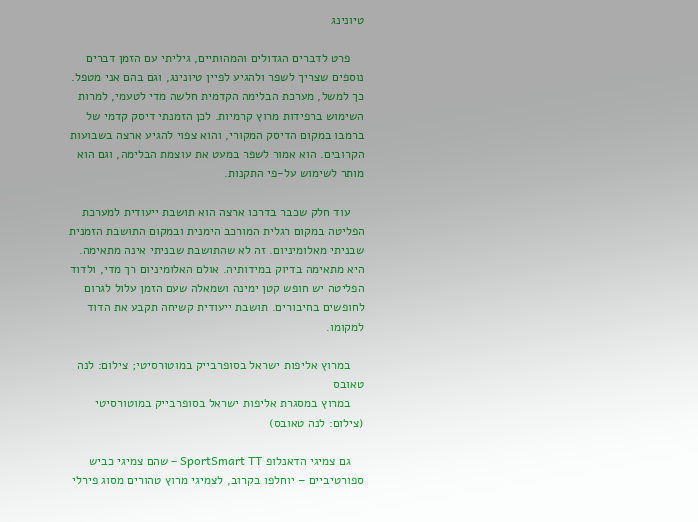טיונינג

    פרט לדברים הגדולים והמהותיים, גיליתי עם הזמן דברים נוספים שצריך לשפר ולהגיע לפיין טיונינג, וגם בהם אני מטפל. כך למשל, מערכת הבלימה הקדמית חלשה מדי לטעמי, למרות השימוש ברפידות מרוץ קרמיות. לכן הזמנתי דיסק קדמי של ברמבו במקום הדיסק המקורי, והוא צפוי להגיע ארצה בשבועות הקרובים. הוא אמור לשפר במעט את עוצמת הבלימה, וגם הוא מותר לשימוש על-פי התקנות.

    עוד חלק שכבר בדרכו ארצה הוא תושבת ייעודית למערכת הפליטה במקום רגלית המורכב הימנית ובמקום התושבת הזמנית שבניתי מאלומיניום. זה לא שהתושבת שבניתי אינה מתאימה. היא מתאימה בדיוק במידותיה. אולם האלומיניום רך מדי, ולדוד הפליטה יש חופש קטן ימינה ושמאלה שעם הזמן עלול לגרום לחופשים בחיבורים. תושבת ייעודית קשיחה תקבע את הדוד למקומו.

    במרוץ אליפות ישראל בסופרבייק במוטורסיטי; צילום: לנה טאובס
    במרוץ במסגרת אליפות ישראל בסופרבייק במוטורסיטי (צילום: לנה טאובס)

    גם צמיגי הדאנלופ SportSmart TT – שהם צמיגי כביש ספורטיביים – יוחלפו בקרוב, לצמיגי מרוץ טהורים מסוג פירלי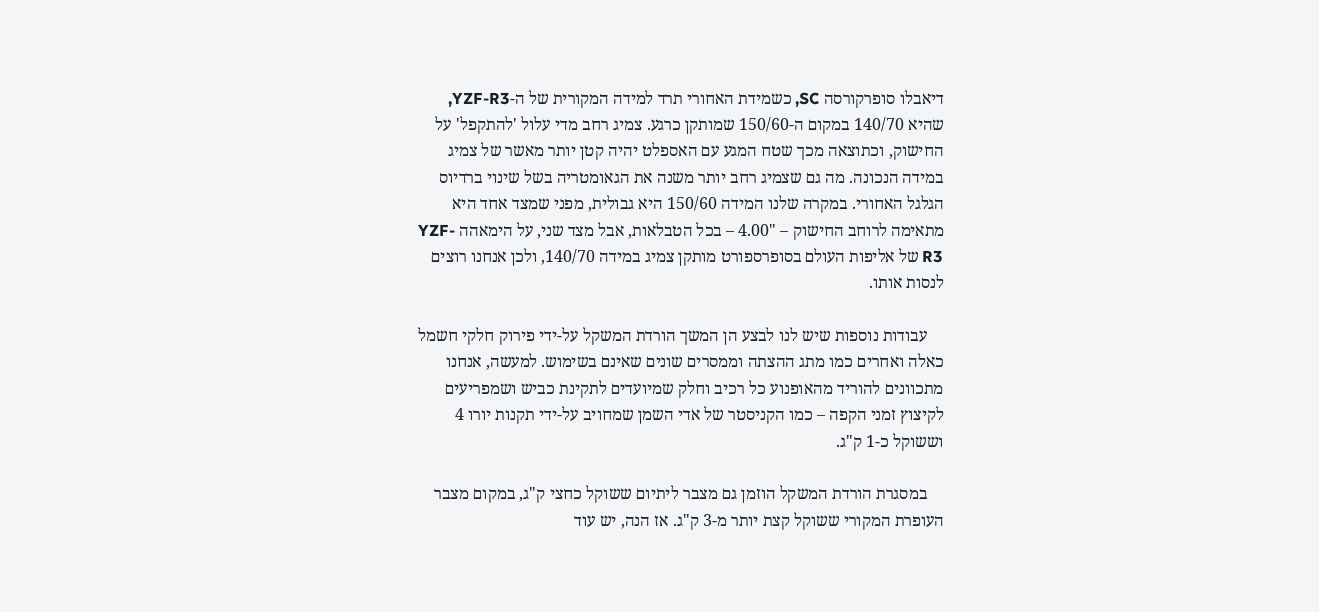דיאבלו סופרקורסה SC, כשמידת האחורי תרד למידה המקורית של ה-YZF-R3, שהיא 140/70 במקום ה-150/60 שמותקן כרגע. צמיג רחב מדי עלול 'להתקפל' על החישוק, וכתוצאה מכך שטח המגע עם האספלט יהיה קטן יותר מאשר של צמיג במידה הנכונה. מה גם שצמיג רחב יותר משנה את הגאומטריה בשל שינוי ברדיוס הגלגל האחורי. במקרה שלנו המידה 150/60 היא גבולית, מפני שמצד אחד היא מתאימה לרוחב החישוק – "4.00 – בכל הטבלאות, אבל מצד שני, על הימאהה YZF-R3 של אליפות העולם בסופרספורט מותקן צמיג במידה 140/70, ולכן אנחנו רוצים לנסות אותו.

    עבודות נוספות שיש לנו לבצע הן המשך הורדת המשקל על-ידי פירוק חלקי חשמל כאלה ואחרים כמו מתג ההצתה וממסרים שונים שאינם בשימוש. למעשה, אנחנו מתכוונים להוריד מהאופנוע כל רכיב וחלק שמיועדים לתקינת כביש ושמפריעים לקיצוץ זמני הקפה – כמו הקניסטר של אדי השמן שמחויב על-ידי תקנות יורו 4 וששוקל כ-1 ק"ג.

    במסגרת הורדת המשקל הוזמן גם מצבר ליתיום ששוקל כחצי ק"ג, במקום מצבר העופרת המקורי ששוקל קצת יותר מ-3 ק"ג. אז הנה, יש עוד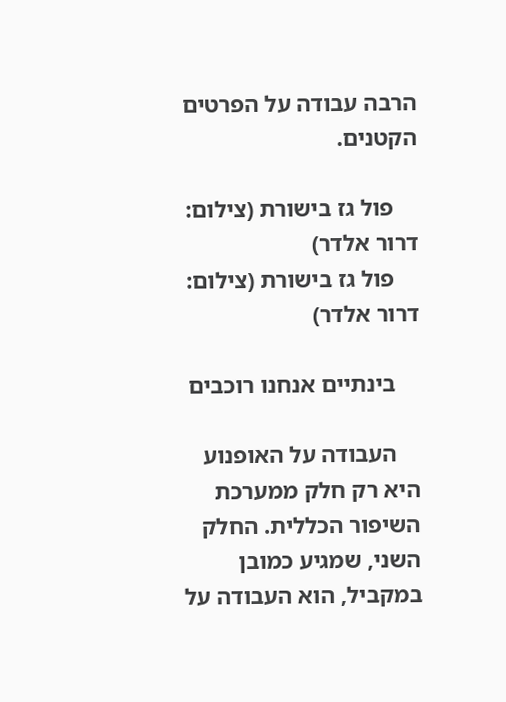הרבה עבודה על הפרטים הקטנים.

    פול גז בישורת (צילום: דרור אלדר)
    פול גז בישורת (צילום: דרור אלדר)

    בינתיים אנחנו רוכבים

    העבודה על האופנוע היא רק חלק ממערכת השיפור הכללית. החלק השני, שמגיע כמובן במקביל, הוא העבודה על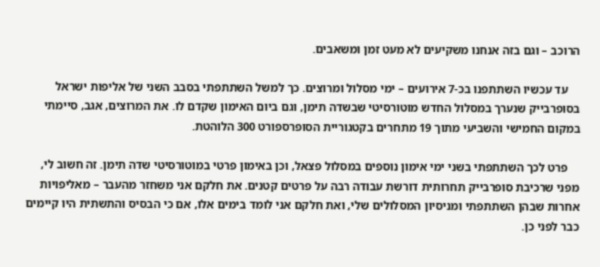הרוכב – וגם בזה אנחנו משקיעים לא מעט זמן ומשאבים.

    עד עכשיו השתתפנו בכ-7 אירועים – ימי מסלול ומרוצים. כך למשל השתתפתי בסבב השני של אליפות ישראל בסופרבייק שנערך במסלול החדש מוטורסיטי שבשדה תימן, וגם ביום האימון שקדם לו. את המרוצים, אגב, סיימתי במקום החמישי והשביעי מתוך 19 מתחרים בקטגוריית הסופרספורט 300 הלוהטת.

    פרט לכך השתתפתי בשני ימי אימון נוספים במסלול פצאל, וכן באימון פרטי במוטורסיטי שדה תימן. זה חשוב לי, מפני שרכיבת סופרבייק תחרותית דורשת עבודה רבה על פרטים קטנים. את חלקם אני משחזר מהעבר – מאליפויות אחרות שבהן השתתפתי ומניסיון המסלולים שלי, ואת חלקם אני לומד בימים אלו, אם כי הבסיס והתשתית היו קיימים כבר לפני כן.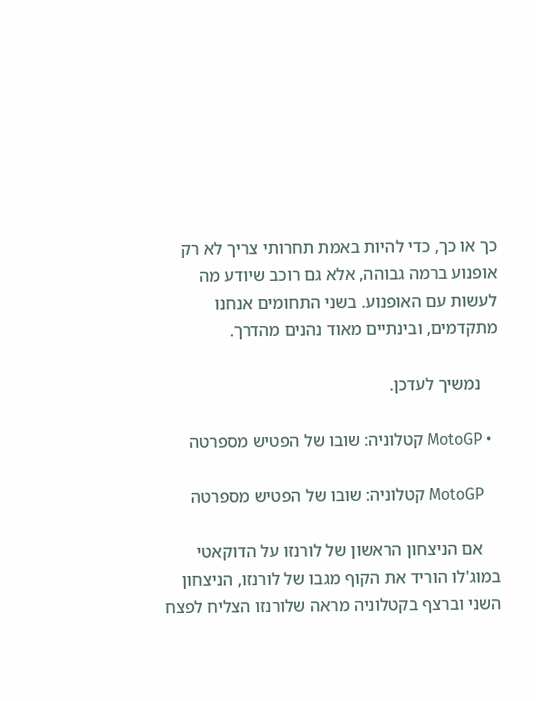כך או כך, כדי להיות באמת תחרותי צריך לא רק אופנוע ברמה גבוהה, אלא גם רוכב שיודע מה לעשות עם האופנוע. בשני התחומים אנחנו מתקדמים, ובינתיים מאוד נהנים מהדרך.

    נמשיך לעדכן.

  • MotoGP קטלוניה: שובו של הפטיש מספרטה

    MotoGP קטלוניה: שובו של הפטיש מספרטה

    אם הניצחון הראשון של לורנזו על הדוקאטי במוג'לו הוריד את הקוף מגבו של לורנזו, הניצחון השני וברצף בקטלוניה מראה שלורנזו הצליח לפצח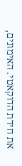את חידת הדוקאטי. האימונים,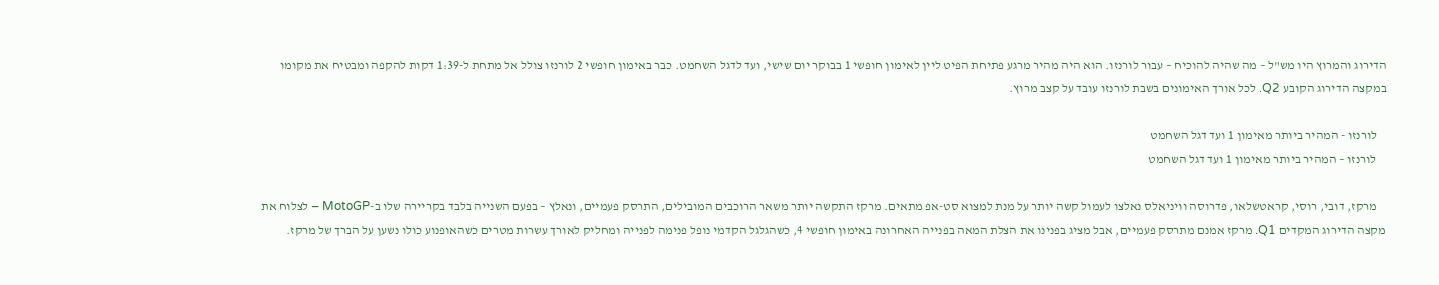הדירוג והמרוץ היו מש"ל – מה שהיה להוכיח – עבור לורנזו. הוא היה מהיר מרגע פתיחת הפיט ליין לאימון חופשי 1 בבוקר יום שישי, ועד לדגל השחמט. כבר באימון חופשי 2 לורנזו צולל אל מתחת ל-1:39 דקות להקפה ומבטיח את מקומו במקצה הדירוג הקובע Q2. לכל אורך האימונים בשבת לורנזו עובד על קצב מרוץ.

    לורנזו - המהיר ביותר מאימון 1 ועד דגל השחמט
    לורנזו – המהיר ביותר מאימון 1 ועד דגל השחמט

    מרקז, דובי, רוסי, קראטשלאו, פדרוסה וויניאלס נאלצו לעמול קשה יותר על מנת למצוא סט-אפ מתאים. מרקז התקשה יותר משאר הרוכבים המובילים, התרסק פעמיים, ונאלץ – בפעם השנייה בלבד בקריירה שלו ב-MotoGP – לצלוח את מקצה הדירוג המקדים Q1. מרקז אמנם מתרסק פעמיים, אבל מציג בפנינו את הצלת המאה בפנייה האחרונה באימון חופשי 4, כשהגלגל הקדמי נופל פנימה לפנייה ומחליק לאורך עשרות מטרים כשהאופנוע כולו נשען על הברך של מרקז.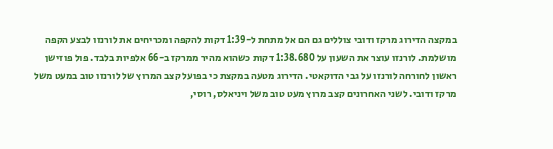במקצה הדירוג מרקז ודובי צוללים גם הם אל מתחת ל-1:39 דקות להקפה ומכריחים את לורנזו לבצע הקפה מושלמת. לורנזו עוצר את השעון על 1:38.680 דקות כשהוא מהיר ממרקז ב-66 אלפיות בלבד. פול פוזישן ראשון לחורחה לורנזו על גבי הדוקאטי. הדירוג מטעה במקצת כי בפועל קצב המרוץ של לורנזו טוב במעט משל מרקז ודובי. לשני האחרונים קצב מרוץ מעט טוב משל ויניאלס, רוסי,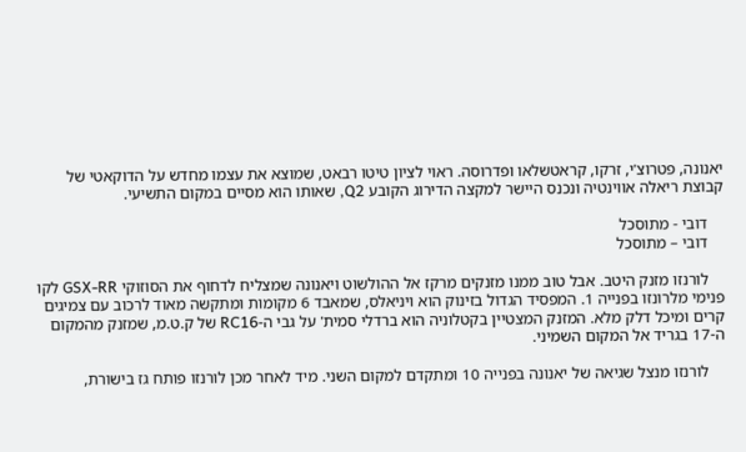יאנונה, פטרוצ'י, זרקו, קראטשלאו ופדרוסה. ראוי לציון טיטו רבאט, שמוצא את עצמו מחדש על הדוקאטי של קבוצת ריאלה אווינטיה ונכנס היישר למקצה הדירוג הקובע Q2, שאותו הוא מסיים במקום התשיעי.

    דובי - מתוסכל
    דובי – מתוסכל

    לורנזו מזנק היטב. אבל טוב ממנו מזנקים מרקז אל ההולשוט ויאנונה שמצליח לדחוף את הסוזוקי GSX-RR לקו פנימי מלרונזו בפנייה 1. המפסיד הגדול בזינוק הוא ויניאלס, שמאבד 6 מקומות ומתקשה מאוד לרכוב עם צמיגים קרים ומיכל דלק מלא. המזנק המצטיין בקטלוניה הוא ברדלי סמית' על גבי ה-RC16 של ק.ט.מ, שמזנק מהמקום ה-17 בגריד אל המקום השמיני.

    לורנזו מנצל שגיאה של יאנונה בפנייה 10 ומתקדם למקום השני. מיד לאחר מכן לורנזו פותח גז בישורת,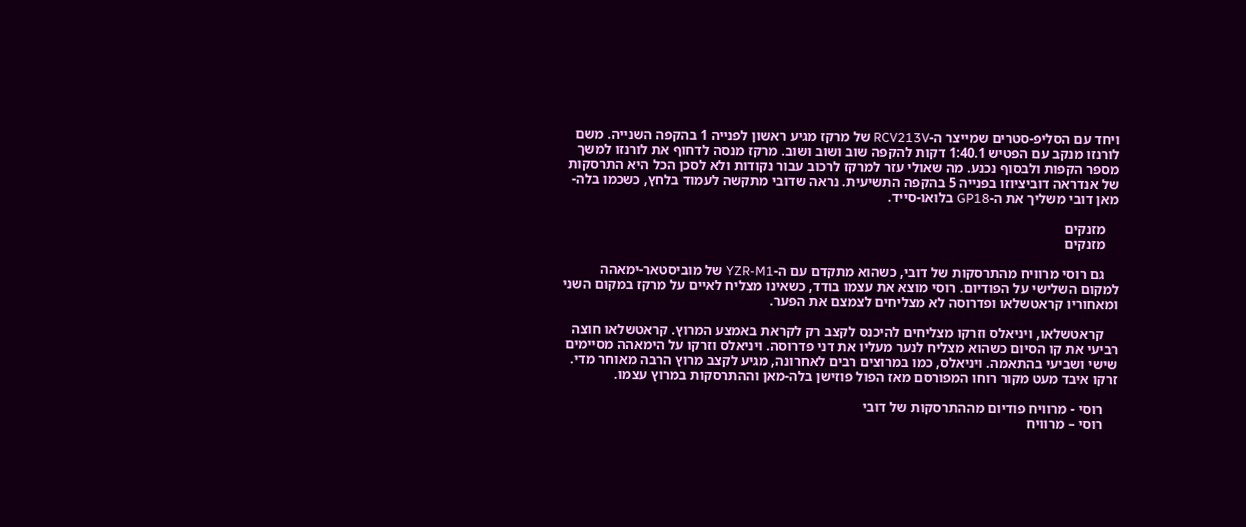ויחד עם הסליפ-סטרים שמייצר ה-RCV213V של מרקז מגיע ראשון לפנייה 1 בהקפה השנייה. משם לורנזו מנקב עם הפטיש 1:40.1 דקות להקפה שוב ושוב ושוב. מרקז מנסה לדחוף את לורנזו למשך מספר הקפות ולבסוף נכנע. מה שאולי עזר למרקז לרכוב עבור נקודות ולא לסכן הכל היא התרסקות של אנדראה דוביציוזו בפנייה 5 בהקפה התשיעית. נראה שדובי מתקשה לעמוד בלחץ, כשכמו בלה-מאן דובי משליך את ה-GP18 בלואו-סייד.

    מזנקים
    מזנקים

    גם רוסי מרוויח מהתרסקות של דובי, כשהוא מתקדם עם ה-YZR-M1 של מוביסטאר-ימאהה למקום השלישי על הפודיום. רוסי מוצא את עצמו בודד, כשאינו מצליח לאיים על מרקז במקום השני ומאחוריו קראטשלאו ופדרוסה לא מצליחים לצמצם את הפער.

    קראטשלאו, ויניאלס וזרקו מצליחים להיכנס לקצב רק לקראת באמצע המרוץ. קראטשלאו חוצה רביעי את קו הסיום כשהוא מצליח לנער מעליו את דני פדרוסה. ויניאלס וזרקו על הימאהה מסיימים שישי ושביעי בהתאמה. ויניאלס, כמו במרוצים רבים לאחרונה, מגיע לקצב מרוץ הרבה מאוחר מדי. זרקו איבד מעט מקור רוחו המפורסם מאז הפול פוזישן בלה-מאן וההתרסקות במרוץ עצמו.

    רוסי - מרוויח פודיום מההתרסקות של דובי
    רוסי – מרוויח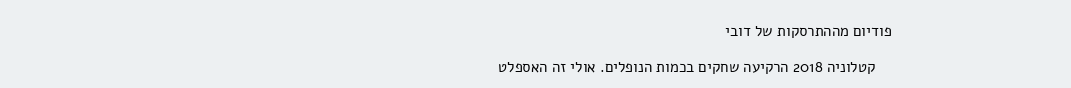פודיום מההתרסקות של דובי

    קטלוניה 2018 הרקיעה שחקים בכמות הנופלים. אולי זה האספלט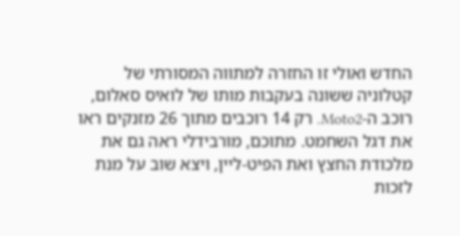החדש ואולי זו החזרה למתווה המסורתי של קטלוניה ששונה בעקבות מותו של לואיס סאלום, רוכב ה-Moto2. רק 14 רוכבים מתוך 26 מזנקים ראו את דגל השחמט. מתוכם, מורבידלי ראה גם את מלכודת החצץ ואת הפיט-ליין, ויצא שוב על מנת לזכות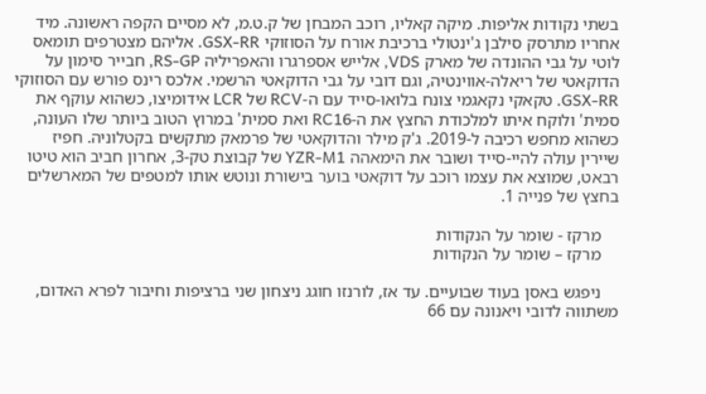בשתי נקודות אליפות. מיקה קאליו, רוכב המבחן של ק.ט.מ, לא מסיים הקפה ראשונה. מיד אחריו מתרסק סילבן ג'ינטולי ברכיבת אורח על הסוזוקי GSX-RR. אליהם מצטרפים תומאס לוטי על גבי ההונדה של מארק VDS, אלייש אספרגרו והאפריליה RS-GP, חבייר סימון על הדוקאטי של ריאלה-אווינטיה, וגם דובי על גבי הדוקאטי הרשמי. אלכס רינס פורש עם הסוזוקי GSX-RR. טקאקי נקאגמי צונח בלואו-סייד עם ה-RCV של LCR אידומיצו, כשהוא עוקף את סמית' ולוקח איתו למלכודת החצץ את ה-RC16 ואת סמית' במרוץ הטוב ביותר שלו העונה, כשהוא מחפש רכיבה ל-2019. ג'ק מילר והדוקאטי של פרמאק מתקשים בקטלוניה. חפיז שיירין עולה להיי-סייד ושובר את הימאהה YZR-M1 של קבוצת טק-3, אחרון חביב הוא טיטו רבאט, שמוצא את עצמו רוכב על דוקאטי בוער בישורת ונוטש אותו למטפים של המארשלים בחצץ של פנייה 1.

    מרקז - שומר על הנקודות
    מרקז – שומר על הנקודות

    ניפגש באסן בעוד שבועיים. עד אז, לורנזו חוגג ניצחון שני ברציפות וחיבור לפרא האדום, משתווה לדובי ויאנונה עם 66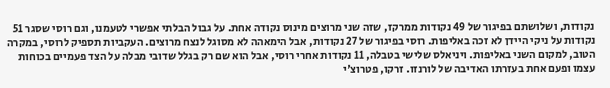נקודות, ושלושתם בפיגור של 49 נקודות ממרקז, שזה שני מרוצים מינוס נקודה אחת. על גבול הבלתי אפשרי לטעמנו, וגם רוסי שסגר 51 נקודות על ניקי היידן לא זכה באליפות. רוסי בפיגור של 27 נקודות, אבל הימאהה לא מסוגל לנצח מרוצים. העקביות תספיק לרוסי, במקרה הטוב, למקום השני באליפות. ויניאלס שלישי בטבלה, 11 נקודות אחרי רוסי, אבל הוא שם רק בגלל שדובי מבלה על הצד פעמיים בכוחות עצמו ופעם אחת בעזרתו האדיבה של לורנזו. זרקו, פטרוצ'י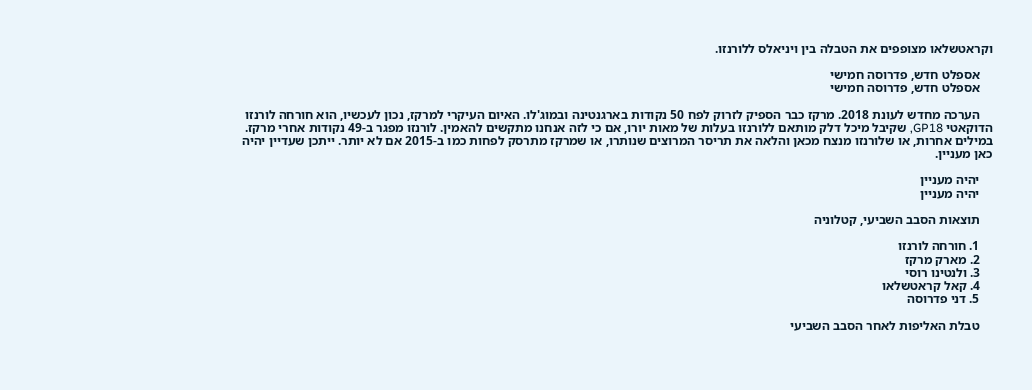וקראטשלאו מצופפים את הטבלה בין ויניאלס ללורנזו.

    אספלט חדש, פדרוסה חמישי
    אספלט חדש, פדרוסה חמישי

    הערכה מחדש לעונת 2018. מרקז כבר הספיק לזרוק לפח 50 נקודות בארגנטינה ובמוג'לו. האיום העיקרי למרקז, נכון לעכשיו, הוא חורחה לורנזו הדוקאטי GP18, שקיבל מיכל דלק מותאם ללורנזו בעלות של מאות יורו, אם כי לזה אנחנו מתקשים להאמין. לורנזו מפגר ב-49 נקודות אחרי מרקז. במילים אחרות, או שלורנזו מנצח מכאן והלאה את תריסר המרוצים שנותרו, או שמרקז מתרסק לפחות כמו ב-2015 אם לא יותר. ייתכן שעדיין יהיה כאן מעניין.

    יהיה מעניין
    יהיה מעניין

    תוצאות הסבב השביעי, קטלוניה

    1. חורחה לורנזו
    2. מארק מרקז
    3. ולנטינו רוסי
    4. קאל קראטשלאו
    5. דני פדרוסה

    טבלת האליפות לאחר הסבב השביעי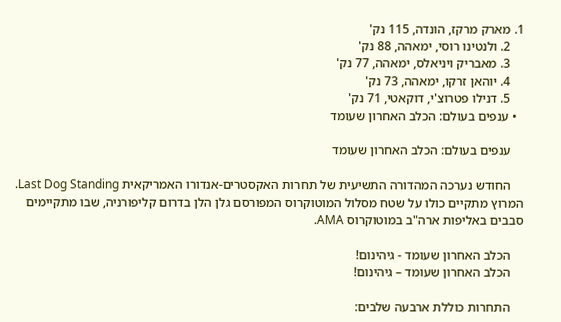1. מארק מרקז, הונדה, 115 נק'
    2. ולנטינו רוסי, ימאהה, 88 נק'
    3. מאבריק ויניאלס, ימאהה, 77 נק'
    4. יוהאן זרקו, ימאהה, 73 נק'
    5. דנילו פטרוצ'י, דוקאטי, 71 נק'
  • ענפים בעולם: הכלב האחרון שעומד

    ענפים בעולם: הכלב האחרון שעומד

    החודש נערכה המהדורה התשיעית של תחרות האקסטרים-אנדורו האמריקאית Last Dog Standing. המרוץ מתקיים כולו על שטח מסלול המוטוקרוס המפורסם גלן הלן בדרום קליפורניה, שבו מתקיימים סבבים באליפות ארה"ב במוטוקרוס AMA.

    הכלב האחרון שעומד - גיהינום!
    הכלב האחרון שעומד – גיהינום!

    התחרות כוללת ארבעה שלבים: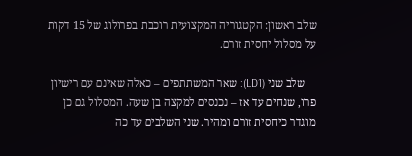שלב ראשון: הקטגוריה המקצועית רוכבת בפרולוג של 15 דקות על מסלול יחסית זורם.

    שלב שני (LD1): שאר המשתתפים – כאלה שאינם עם רישיון פרו, שנחים עד אז – נכנסים למקצה בן שעה. המסלול גם כן מוגדר כיחסית זורם ומהיר. שני השלבים עד כה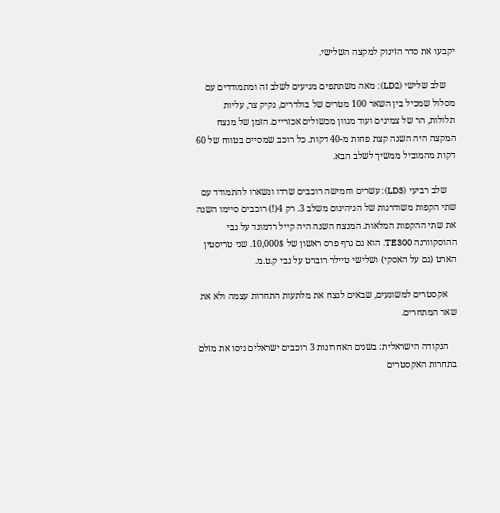יקבעו את סדר הזינוק למקצה השלישי.

    שלב שלישי (LD2): מאה משתתפים מגיעים לשלב זה ומתמודדים עם מסלול שמכיל בין השאר 100 מטרים של בולדרים, נקיק צר, עליות תלולות, הר של צמיגים ועוד מגוון מכשולים אכזריים. הזמן של מנצח המקצה היה השנה קצת פחות מ-40 דקות. כל רוכב שמסיים בטווח של 60 דקות מהמוביל ממשיך לשלב הבא.

    שלב רביעי (LD3): עשרים וחמישה רוכבים שרדו ונשארו להתמודד עם שתי הקפות משודרגות של הגיהינום משלב 3. רק 4(!) רוכבים סיימו השנה את שתי ההקפות המלאות. המנצח השנה היה קייל רדמונד על גבי ההוסקוורנה TE300. הוא גם גרף פרס ראשון של 10,000$. שני טריסטין הארט (גם על האסקי) ושלישי טיילר רוברט על גבי ק.ט.מ.

    אקסטרים למשוגעים, שבאים לנצח את מלתעות התחרות עצמה ולא את שאר המתחרים.

    הנקודה הישראלית: בשנים האחרונות 3 רוכבים ישראלים ניסו את מזלם בתחרות האקסטרים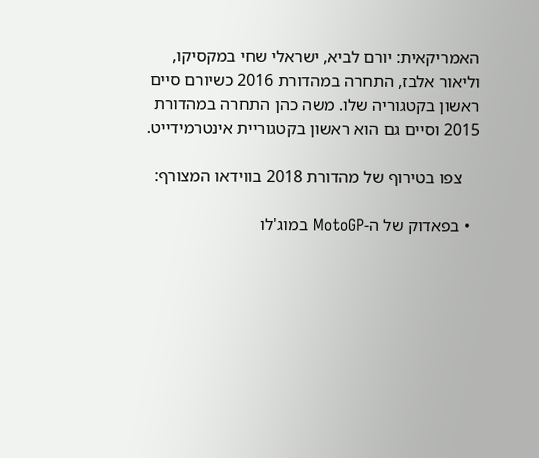האמריקאית: יורם לביא, ישראלי שחי במקסיקו, וליאור אלבז, התחרה במהדורת 2016 כשיורם סיים ראשון בקטגוריה שלו. משה כהן התחרה במהדורת 2015 וסיים גם הוא ראשון בקטגוריית אינטרמידייט.

    צפו בטירוף של מהדורת 2018 בווידאו המצורף:

  • בפאדוק של ה-MotoGP במוג'לו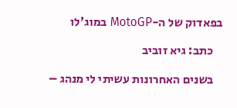בפאדוק של ה-MotoGP במוג'לו

    כתב: גיא זוביב

    בשנים האחרונות עשיתי לי מנהג –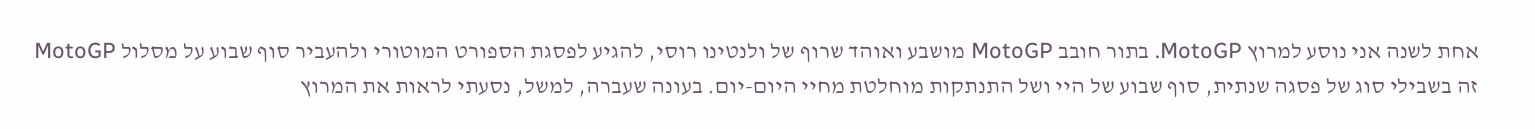אחת לשנה אני נוסע למרוץ MotoGP. בתור חובב MotoGP מושבע ואוהד שרוף של ולנטינו רוסי, להגיע לפסגת הספורט המוטורי ולהעביר סוף שבוע על מסלול MotoGP זה בשבילי סוג של פסגה שנתית, סוף שבוע של היי ושל התנתקות מוחלטת מחיי היום-יום. בעונה שעברה, למשל, נסעתי לראות את המרוץ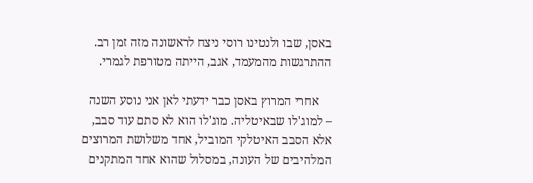באסן, שבו ולנטינו רוסי ניצח לראשונה מזה זמן רב. ההתרגשות מהמעמד, אגב, הייתה מטורפת לגמרי.

    אחרי המרוץ באסן כבר ידעתי לאן אני נוסע השנה – למוג'לו שבאיטליה. מוג'לו הוא לא סתם עוד סבב, אלא הסבב האיטלקי המוביל, אחד משלושת המרוצים המלהיבים של העונה, במסלול שהוא אחד המתקנים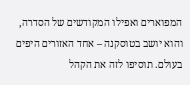המפוארים ואפילו המקודשים של הסדרה, והוא יושב בטוסקנה – אחד האזורים היפים בעולם. תוסיפו לזה את הקהל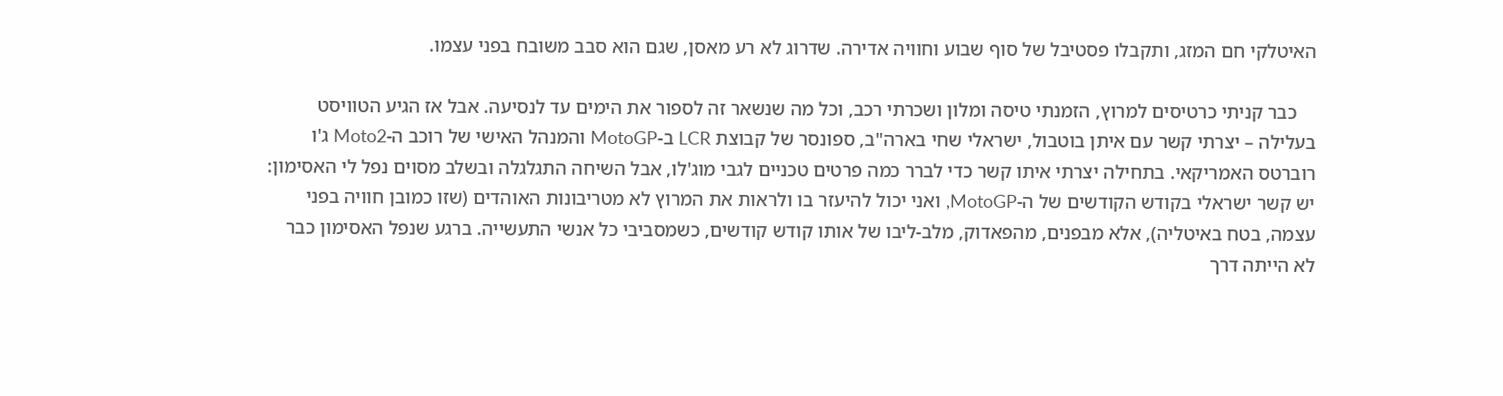האיטלקי חם המזג, ותקבלו פסטיבל של סוף שבוע וחוויה אדירה. שדרוג לא רע מאסן, שגם הוא סבב משובח בפני עצמו.

    כבר קניתי כרטיסים למרוץ, הזמנתי טיסה ומלון ושכרתי רכב, וכל מה שנשאר זה לספור את הימים עד לנסיעה. אבל אז הגיע הטוויסט בעלילה – יצרתי קשר עם איתן בוטבול, ישראלי שחי בארה"ב, ספונסר של קבוצת LCR ב-MotoGP והמנהל האישי של רוכב ה-Moto2 ג'ו רוברטס האמריקאי. בתחילה יצרתי איתו קשר כדי לברר כמה פרטים טכניים לגבי מוג'לו, אבל השיחה התגלגלה ובשלב מסוים נפל לי האסימון: יש קשר ישראלי בקודש הקודשים של ה-MotoGP, ואני יכול להיעזר בו ולראות את המרוץ לא מטריבונות האוהדים (שזו כמובן חוויה בפני עצמה, בטח באיטליה), אלא מבפנים, מהפאדוק, מלב-ליבו של אותו קודש קודשים, כשמסביבי כל אנשי התעשייה. ברגע שנפל האסימון כבר לא הייתה דרך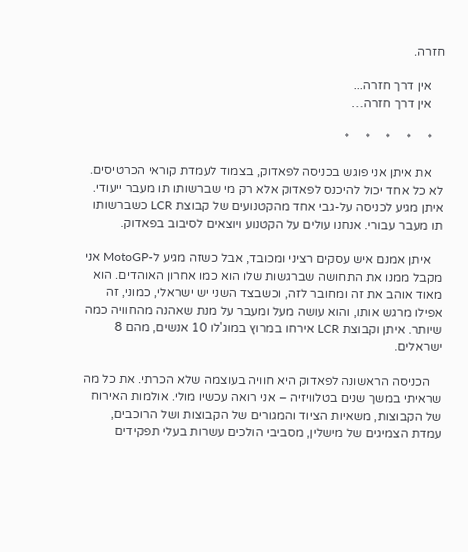חזרה.

    אין דרך חזרה...
    אין דרך חזרה…

    *     *     *     *     *

    את איתן אני פוגש בכניסה לפאדוק, בצמוד לעמדת קוראי הכרטיסים. לא כל אחד יכול להיכנס לפאדוק אלא רק מי שברשותו תו מעבר ייעודי. איתן מגיע לכניסה על-גבי אחד מהקטנועים של קבוצת LCR כשברשותו תו מעבר עבורי. אנחנו עולים על הקטנוע ויוצאים לסיבוב בפאדוק.

    איתן אמנם איש עסקים רציני ומכובד, אבל כשזה מגיע ל-MotoGP אני מקבל ממנו את התחושה שברגשות שלו הוא כמו אחרון האוהדים. הוא מאוד אוהב את זה ומחובר לזה, וכשבצד השני יש ישראלי, כמוני, זה אפילו מרגש אותו, והוא עושה מעל ומעבר על מנת שאהנה מהחוויה כמה שיותר. איתן וקבוצת LCR אירחו במרוץ במוג'לו 10 אנשים, מהם 8 ישראלים.

    הכניסה הראשונה לפאדוק היא חוויה בעוצמה שלא הכרתי. את כל מה שראיתי במשך שנים בטלוויזיה – אני רואה עכשיו מולי. אולמות האירוח של הקבוצות, משאיות הציוד והמגורים של הקבוצות ושל הרוכבים, עמדת הצמיגים של מישלין, מסביבי הולכים עשרות בעלי תפקידים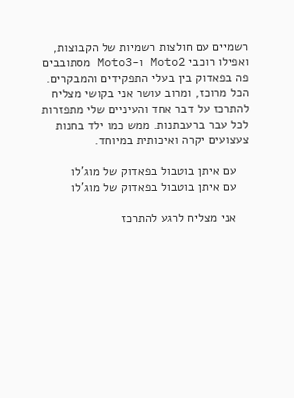רשמיים עם חולצות רשמיות של הקבוצות, ואפילו רוכבי Moto2 ו-Moto3 מסתובבים פה בפאדוק בין בעלי התפקידים והמבקרים. הכל מרוכז, ומרוב עושר אני בקושי מצליח להתרכז על דבר אחד והעיניים שלי מתפזרות לכל עבר ברעבתנות. ממש כמו ילד בחנות צעצועים יקרה ואיכותית במיוחד.

    עם איתן בוטבול בפאדוק של מוג'לו
    עם איתן בוטבול בפאדוק של מוג'לו

    אני מצליח לרגע להתרכז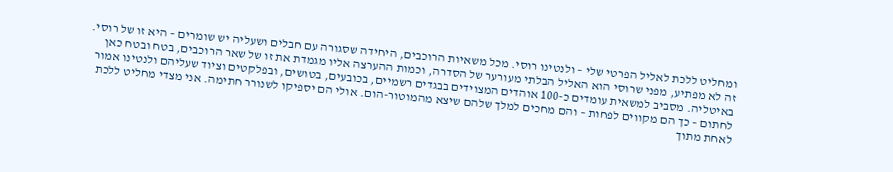ומחליט ללכת לאליל הפרטי שלי – ולנטינו רוסי. מכל משאיות הרוכבים, היחידה שסגורה עם חבלים ושעליה יש שומרים – היא זו של רוסי. זה לא מפתיע, מפני שרוסי הוא האליל הבלתי מעורער של הסדרה, וכמות ההערצה אליו מגמדת את זו של שאר הרוכבים, בטח ובטח כאן באיטליה. מסביב למשאית עומדים כ-100 אוהדים המצוידים בבגדים רשמיים, בכובעים, בטושים, ובפלקטים וציוד שעליהם ולנטינו אמור לחתום – כך הם מקווים לפחות – והם מחכים למלך שלהם שיצא מהמוטור-הום. אולי הם יספיקו לשנורר חתימה. אני מצדי מחליט ללכת לאחת מתוך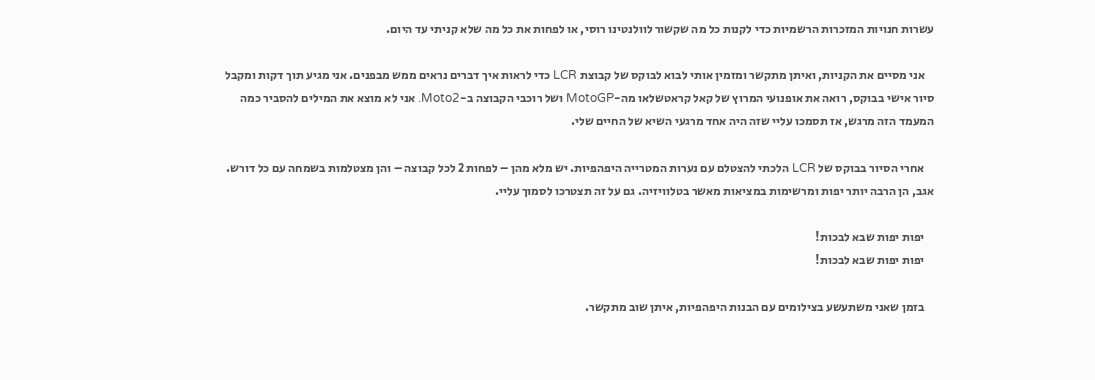עשרות חנויות המזכרות הרשמיות כדי לקנות כל מה שקשור לוולנטינו רוסי, או לפחות את כל מה שלא קניתי עד היום.

    אני מסיים את הקניות, ואיתן מתקשר ומזמין אותי לבוא לבוקס של קבוצת LCR כדי לראות איך דברים נראים ממש מבפנים. אני מגיע תוך דקות ומקבל סיור אישי בבוקס, רואה את אופנועי המרוץ של קאל קראטשלאו מה-MotoGP ושל רוכבי הקבוצה ב-Moto2. אני לא מוצא את המילים להסביר כמה המעמד הזה מרגש, אז תסמכו עליי שזה היה אחד מרגעי השיא של החיים שלי.

    אחרי הסיור בבוקס של LCR הלכתי להצטלם עם נערות המטרייה היפהפיות. יש מלא מהן – לפחות 2 לכל קבוצה – והן מצטלמות בשמחה עם כל דורש. אגב, הן הרבה יותר יפות ומרשימות במציאות מאשר בטלוויזיה. גם על זה תצטרכו לסמוך עליי.

    יפות יפות שבא לבכות!
    יפות יפות שבא לבכות!

    בזמן שאני משתעשע בצילומים עם הבנות היפהפיות, איתן שוב מתקשר.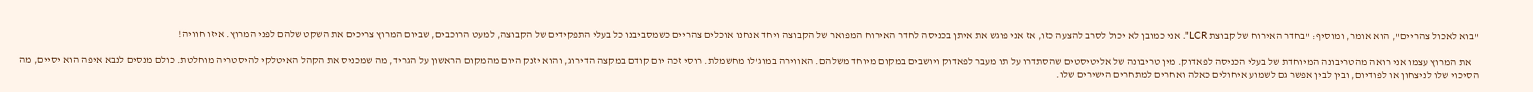"בוא לאכול צהריים", הוא אומר, ומוסיף: "בחדר האירוח של קבוצת LCR". אני כמובן לא יכול לסרב להצעה כזו, אז אני פוגש את איתן בכניסה לחדר האירוח המפואר של הקבוצה ויחד אנחנו אוכלים צהריים כשמסביבנו כל בעלי התפקידים של הקבוצה, למעט הרוכבים, שביום המרוץ צריכים את השקט שלהם לפני המרוץ. איזו חוויה!

    את המרוץ עצמו אני רואה מהטריבונה המיוחדת של בעלי הכניסה לפאדוק. מין טריבונה של אליטיסטים שהסתדרו על תו מעבר לפאדוק ויושבים במקום מיוחד משלהם. האווירה במוג'לו מחשמלת. רוסי זכה יום קודם במקצה הדירוג, והוא יזנק היום מהמקום הראשון על הגריד, מה שמכניס את הקהל האיטלקי להיסטריה מוחלטת. כולם מנסים לנבא איפה הוא יסיים, מה הסיכוי שלו לניצחון או לפודיום, ובין לבין אפשר גם לשמוע איחולים כאלה ואחרים למתחרים הישירים שלו.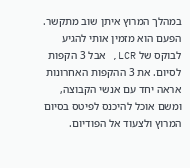במהלך המרוץ איתן שוב מתקשר. הפעם הוא מזמין אותי להגיע לבוקס של LCR, אבל 3 הקפות לסיום. את 3 ההקפות האחרונות אראה יחד עם אנשי הקבוצה, ומשם אוכל להיכנס לפיטס בסיום המרוץ ולצעוד אל הפודיום.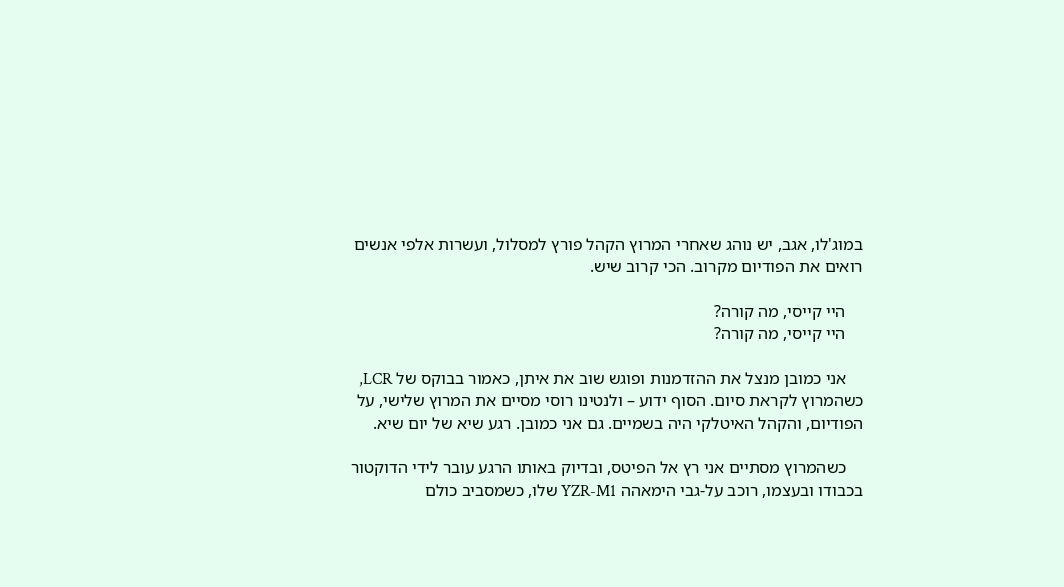במוג'לו, אגב, יש נוהג שאחרי המרוץ הקהל פורץ למסלול, ועשרות אלפי אנשים רואים את הפודיום מקרוב. הכי קרוב שיש.

    היי קייסי, מה קורה?
    היי קייסי, מה קורה?

    אני כמובן מנצל את ההזדמנות ופוגש שוב את איתן, כאמור בבוקס של LCR, כשהמרוץ לקראת סיום. הסוף ידוע – ולנטינו רוסי מסיים את המרוץ שלישי, על הפודיום, והקהל האיטלקי היה בשמיים. גם אני כמובן. רגע שיא של יום שיא.

    כשהמרוץ מסתיים אני רץ אל הפיטס, ובדיוק באותו הרגע עובר לידי הדוקטור בכבודו ובעצמו, רוכב על-גבי הימאהה YZR-M1 שלו, כשמסביב כולם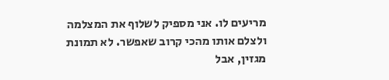מריעים לו. אני מספיק לשלוף את המצלמה ולצלם אותו מהכי קרוב שאפשר. לא תמונת מגזין, אבל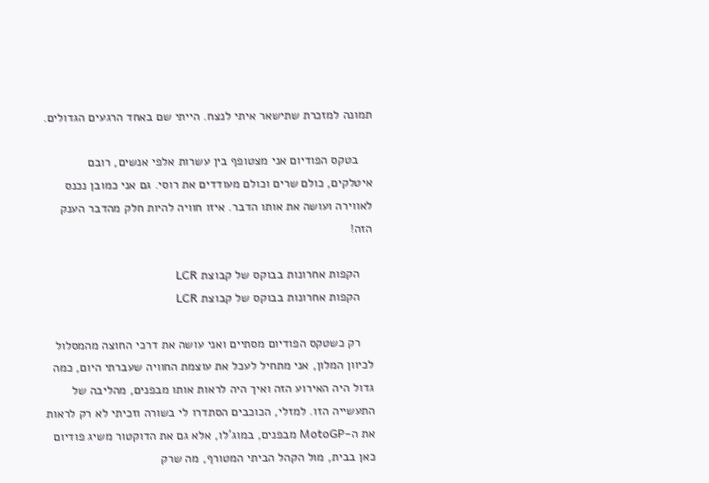תמונה למזכרת שתישאר איתי לנצח. הייתי שם באחד הרגעים הגדולים.

    בטקס הפודיום אני מצטופף בין עשרות אלפי אנשים, רובם איטלקים, כולם שרים וכולם מעודדים את רוסי. גם אני כמובן נכנס לאווירה ועושה את אותו הדבר. איזו חוויה להיות חלק מהדבר הענק הזה!

    הקפות אחרונות בבוקס של קבוצת LCR
    הקפות אחרונות בבוקס של קבוצת LCR

    רק כשטקס הפודיום מסתיים ואני עושה את דרכי החוצה מהמסלול לכיוון המלון, אני מתחיל לעכל את עוצמת החוויה שעברתי היום, כמה גדול היה האירוע הזה ואיך היה לראות אותו מבפנים, מהליבה של התעשייה הזו. למזלי, הכוכבים הסתדרו לי בשורה וזכיתי לא רק לראות את ה-MotoGP מבפנים, במוג'לו, אלא גם את הדוקטור משיג פודיום כאן בבית, מול הקהל הביתי המטורף, מה שרק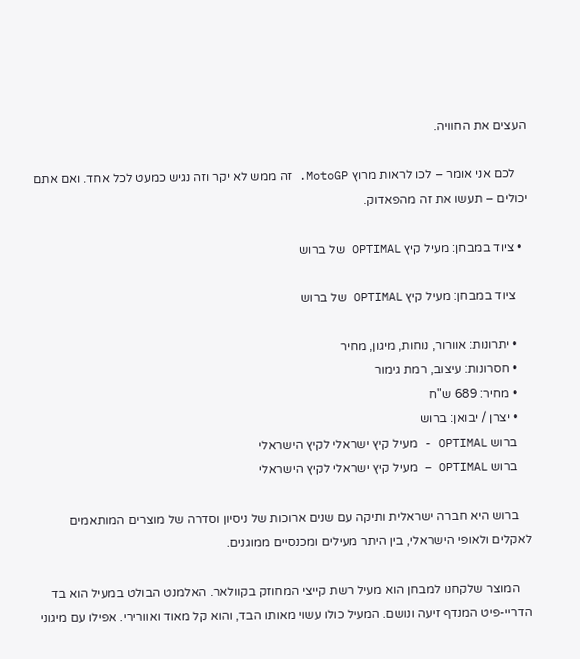העצים את החוויה.

    לכם אני אומר – לכו לראות מרוץ MotoGP. זה ממש לא יקר וזה נגיש כמעט לכל אחד. ואם אתם יכולים – תעשו את זה מהפאדוק.

  • ציוד במבחן: מעיל קיץ OPTIMAL של ברוש

    ציוד במבחן: מעיל קיץ OPTIMAL של ברוש

    • יתרונות: אוורור, נוחות, מיגון, מחיר
    • חסרונות: עיצוב, רמת גימור
    • מחיר: 689 ש"ח
    • יצרן / יבואן: ברוש
    ברוש OPTIMAL - מעיל קיץ ישראלי לקיץ הישראלי
    ברוש OPTIMAL – מעיל קיץ ישראלי לקיץ הישראלי

    ברוש היא חברה ישראלית ותיקה עם שנים ארוכות של ניסיון וסדרה של מוצרים המותאמים לאקלים ולאופי הישראלי, בין היתר מעילים ומכנסיים ממוגנים.

    המוצר שלקחנו למבחן הוא מעיל רשת קייצי המחוזק בקוולאר. האלמנט הבולט במעיל הוא בד הדריי-פיט המנדף זיעה ונושם. המעיל כולו עשוי מאותו הבד, והוא קל מאוד ואוורירי. אפילו עם מיגוני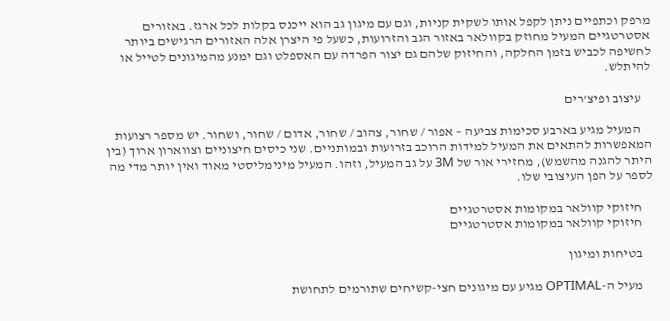מרפק וכתפיים ניתן לקפל אותו לשקית קניות, וגם עם מיגון גב הוא ייכנס בקלות לכל ארגז. באזורים אסטרטגיים המעיל מחוזק בקוולאר באזור הגב והזרועות, כשעל פי היצרן אלה האזורים הרגישים ביותר לחשיפה לכביש בזמן החלקה, והחיזוק שלהם גם יצור הפרדה עם האספלט וגם ימנע מהמיגונים לטייל או להיתלש.

    עיצוב ופיצ'רים

    המעיל מגיע בארבע סכימות צביעה – אפור / שחור, צהוב / שחור, אדום / שחור, ושחור. יש מספר רצועות המאפשרות להתאים את המעיל למידות הרוכב בזרועות ובמותניים. שני כיסים חיצוניים וצווארון ארוך (בין היתר להגנה מהשמש), מחזירי אור של 3M על גב המעיל, וזהו. המעיל מינימליסטי מאוד ואין יותר מדי מה לספר על הפן העיצובי שלו.

    חיזוקי קוולאר במקומות אסטרטגיים
    חיזוקי קוולאר במקומות אסטרטגיים

    בטיחות ומיגון

    מעיל ה-OPTIMAL מגיע עם מיגונים חצי-קשיחים שתורמים לתחושת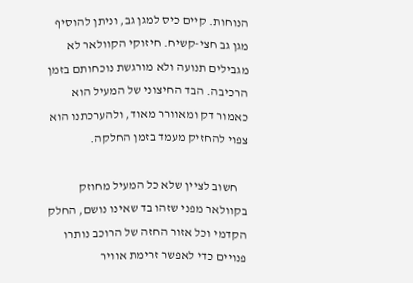הנוחות. קיים כיס למגן גב, וניתן להוסיף מגן גב חצי-קשיח. חיזוקי הקוולאר לא מגבילים תנועה ולא מורגשת נוכחותם בזמן הרכיבה. הבד החיצוני של המעיל הוא כאמור דק ומאוורר מאוד, ולהערכתנו הוא צפוי להחזיק מעמד בזמן החלקה.

    חשוב לציין שלא כל המעיל מחוזק בקוולאר מפני שזהו בד שאינו נושם, החלק הקדמי וכל אזור החזה של הרוכב נותרו פנויים כדי לאפשר זרימת אוויר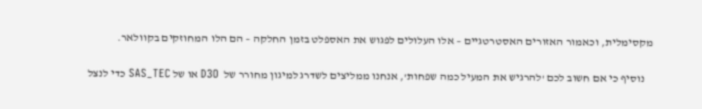מקסימלית, וכאמור האזורים האסטרטגיים – אלו העלולים לפגוש את האספלט בזמן החלקה – הם הלו המחוזקים בקוולאר.

    נוסיף כי אם חשוב לכם 'להרגיש את המעיל כמה שפחות', אנחנו ממליצים לשדרג למיגון מחורר של  D3O או של SAS_TEC כדי לנצל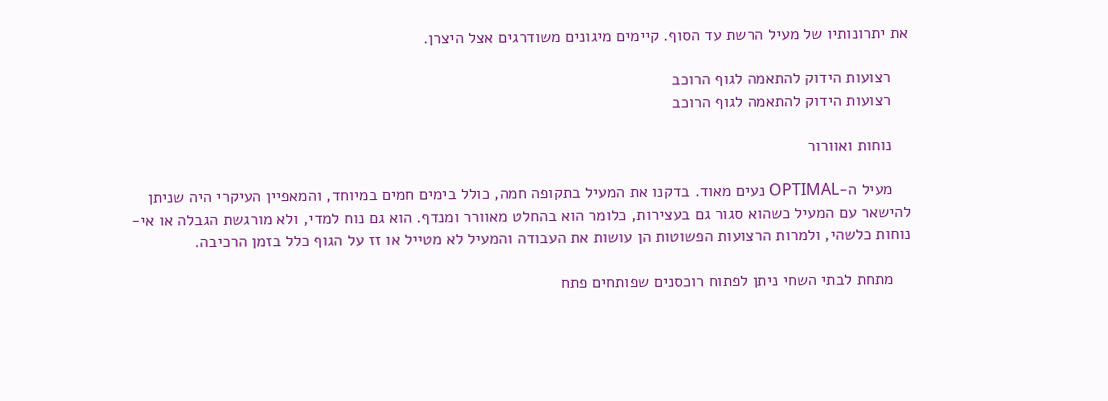את יתרונותיו של מעיל הרשת עד הסוף. קיימים מיגונים משודרגים אצל היצרן.

    רצועות הידוק להתאמה לגוף הרוכב
    רצועות הידוק להתאמה לגוף הרוכב

    נוחות ואוורור

    מעיל ה-OPTIMAL נעים מאוד. בדקנו את המעיל בתקופה חמה, כולל בימים חמים במיוחד, והמאפיין העיקרי היה שניתן להישאר עם המעיל כשהוא סגור גם בעצירות, כלומר הוא בהחלט מאוורר ומנדף. הוא גם נוח למדי, ולא מורגשת הגבלה או אי-נוחות כלשהי, ולמרות הרצועות הפשוטות הן עושות את העבודה והמעיל לא מטייל או זז על הגוף כלל בזמן הרכיבה.

    מתחת לבתי השחי ניתן לפתוח רוכסנים שפותחים פתח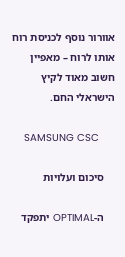אוורור נוסף לכניסת רוח אותו לרוח – מאפיין חשוב מאוד לקיץ הישראלי החם.

    SAMSUNG CSC

    סיכום ועלויות

    ה-OPTIMAL יתפקד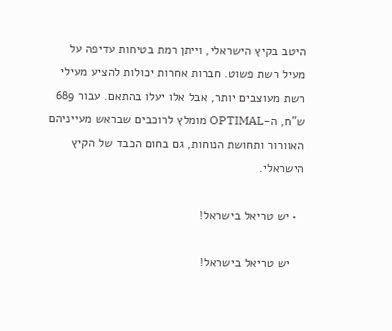היטב בקיץ הישראלי, וייתן רמת בטיחות עדיפה על מעיל רשת פשוט. חברות אחרות יכולות להציע מעילי רשת מעוצבים יותר, אבל אלו יעלו בהתאם. עבור 689 ש"ח, ה-OPTIMAL מומלץ לרוכבים שבראש מעייניהם האוורור ותחושת הנוחות, גם בחום הכבד של הקיץ הישראלי.

  • יש טריאל בישראל!

    יש טריאל בישראל!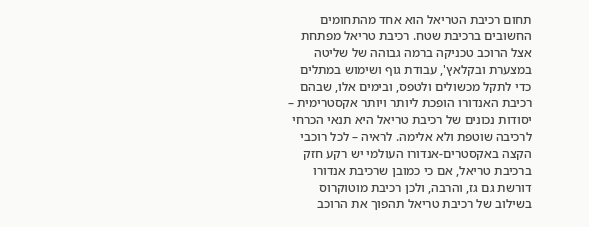תחום רכיבת הטריאל הוא אחד מהתחומים החשובים ברכיבת שטח. רכיבת טריאל מפתחת אצל הרוכב טכניקה ברמה גבוהה של שליטה במצערת ובקלאץ', עבודת גוף ושימוש במתלים כדי לתקל מכשולים ולטפס, ובימים אלו, שבהם רכיבת האנדורו הופכת ליותר ויותר אקסטרימית – יסודות נכונים של רכיבת טריאל היא תנאי הכרחי לרכיבה שוטפת ולא אלימה. לראיה – לכל רוכבי הקצה באקסטרים-אנדורו העולמי יש רקע חזק ברכיבת טריאל, אם כי כמובן שרכיבת אנדורו דורשת גם גז, והרבה, ולכן רכיבת מוטוקרוס בשילוב של רכיבת טריאל תהפוך את הרוכב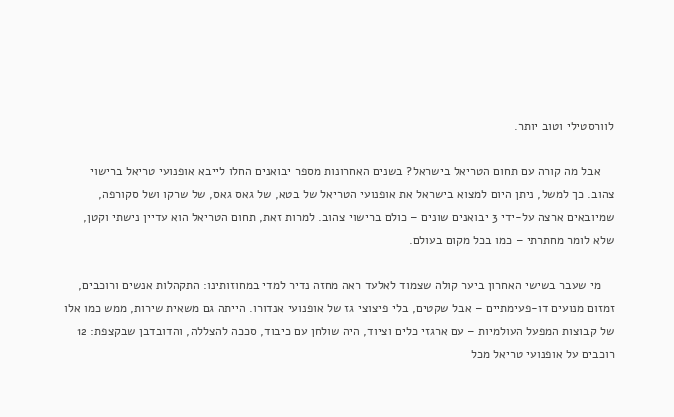לוורסטילי וטוב יותר.

    אבל מה קורה עם תחום הטריאל בישראל? בשנים האחרונות מספר יבואנים החלו לייבא אופנועי טריאל ברישוי צהוב. כך למשל, ניתן היום למצוא בישראל את אופנועי הטריאל של בטא, של גאס גאס, של שרקו ושל סקורפה, שמיובאים ארצה על-ידי 3 יבואנים שונים – כולם ברישוי צהוב. למרות זאת, תחום הטריאל הוא עדיין נישתי וקטן, שלא לומר מחתרתי – כמו בכל מקום בעולם.

    מי שעבר בשישי האחרון ביער קולה שצמוד לאלעד ראה מחזה נדיר למדי במחוזותינו: התקהלות אנשים ורוכבים, זמזום מנועים דו-פעימתיים – אבל שקטים, בלי פיצוצי גז של אופנועי אנדורו. הייתה גם משאית שירות, ממש כמו אלו של קבוצות המפעל העולמיות – עם ארגזי כלים וציוד, היה שולחן עם כיבוד, סככה להצללה, והדובדבן שבקצפת: 12 רוכבים על אופנועי טריאל מכל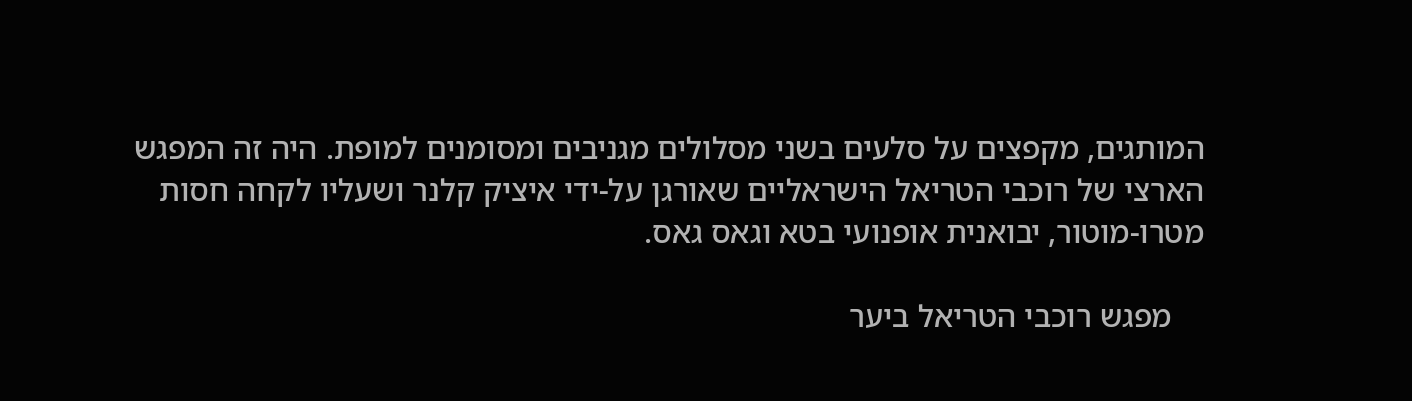המותגים, מקפצים על סלעים בשני מסלולים מגניבים ומסומנים למופת. היה זה המפגש הארצי של רוכבי הטריאל הישראליים שאורגן על-ידי איציק קלנר ושעליו לקחה חסות מטרו-מוטור, יבואנית אופנועי בטא וגאס גאס.

    מפגש רוכבי הטריאל ביער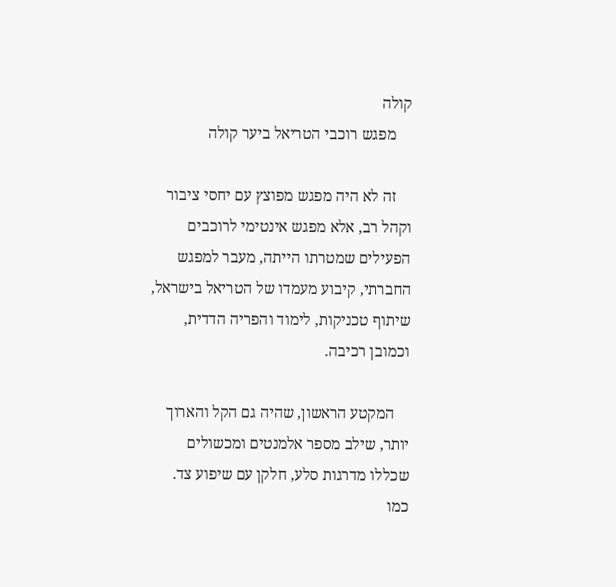קולה
    מפגש רוכבי הטריאל ביער קולה

    זה לא היה מפגש מפוצץ עם יחסי ציבור וקהל רב, אלא מפגש אינטימי לרוכבים הפעילים שמטרתו הייתה, מעבר למפגש החברתי, קיבוע מעמדו של הטריאל בישראל, שיתוף טכניקות, לימוד והפריה הדדית, וכמובן רכיבה.

    המקטע הראשון, שהיה גם הקל והארוך יותר, שילב מספר אלמנטים ומכשולים שכללו מדרגות סלע, חלקן עם שיפוע צד. כמו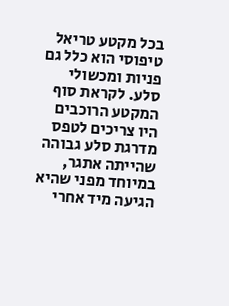בכל מקטע טריאל טיפוסי הוא כלל גם פניות ומכשולי סלע. לקראת סוף המקטע הרוכבים היו צריכים לטפס מדרגת סלע גבוהה שהייתה אתגר, במיוחד מפני שהיא הגיעה מיד אחרי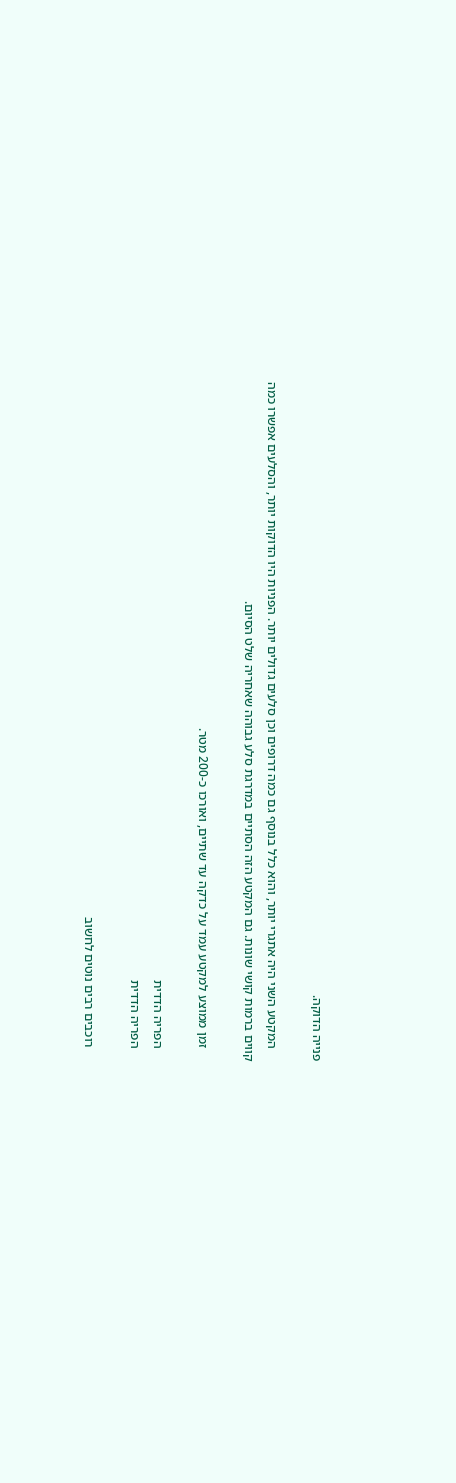פנייה הדוקה.

    המקטע השני היה אתגרי יותר, והוא כלל בנוסף גם כמה דרופים וכן סלעים גדולים יותר. הפניות היו הדוקות יותר, והסלעים אפשרו כמה קווים ברמות קושי שונות. גם המקטע הזה הסתיים במדרגת סלע גבוהה שאחריה שלט הסיום.

    זמן ממוצע למקטע עמד על כדקה עד שתיים, ואורכו כ-200 מטר.

    הפריה הדדית
    הפריה הדדית

    רוכבים רבים נוטים לחשוב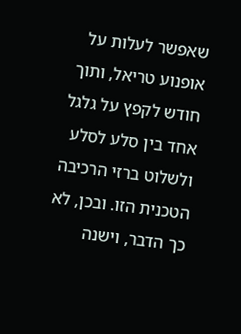שאפשר לעלות על אופנוע טריאל, ותוך חודש לקפץ על גלגל אחד בין סלע לסלע ולשלוט ברזי הרכיבה הטכנית הזו. ובכן, לא כך הדבר, וישנה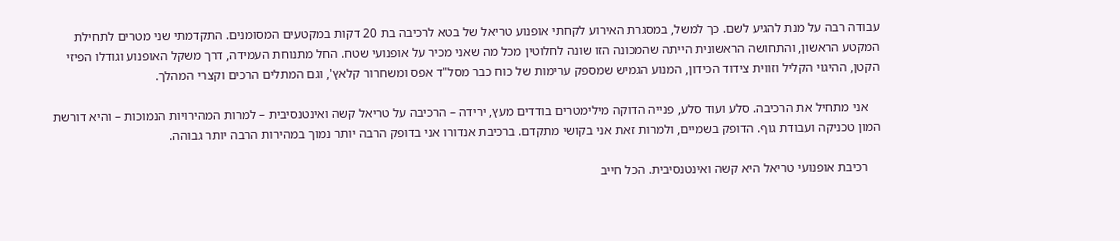עבודה רבה על מנת להגיע לשם. כך למשל, במסגרת האירוע לקחתי אופנוע טריאל של בטא לרכיבה בת 20 דקות במקטעים המסומנים. התקדמתי שני מטרים לתחילת המקטע הראשון, והתחושה הראשונית הייתה שהמכונה הזו שונה לחלוטין מכל מה שאני מכיר על אופנועי שטח. החל מתנוחת העמידה, דרך משקל האופנוע וגודלו הפיזי הקטן, ההיגוי הקליל וזווית צידוד הכידון, המנוע הגמיש שמספק ערימות של כוח כבר מסל"ד אפס ומשחרור קלאץ', וגם המתלים הרכים וקצרי המהלך.

    אני מתחיל את הרכיבה. סלע ועוד סלע, פנייה הדוקה מילימטרים בודדים מעץ, ירידה – הרכיבה על טריאל קשה ואינטנסיבית – למרות המהירויות הנמוכות – והיא דורשת המון טכניקה ועבודת גוף. הדופק בשמיים, ולמרות זאת אני בקושי מתקדם. ברכיבת אנדורו אני בדופק הרבה יותר נמוך במהירות הרבה יותר גבוהה.

    רכיבת אופנועי טריאל היא קשה ואינטנסיבית. הכל חייב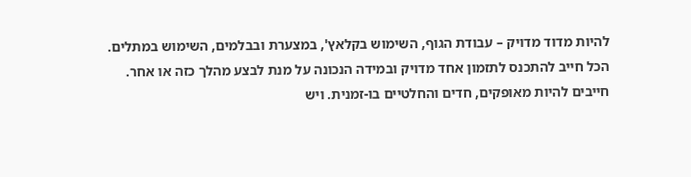להיות מדוד מדויק – עבודת הגוף, השימוש בקלאץ', במצערת ובבלמים, השימוש במתלים. הכל חייב להתכנס לתזמון אחד מדויק ובמידה הנכונה על מנת לבצע מהלך כזה או אחר. חייבים להיות מאופקים, חדים והחלטיים בו-זמנית. ויש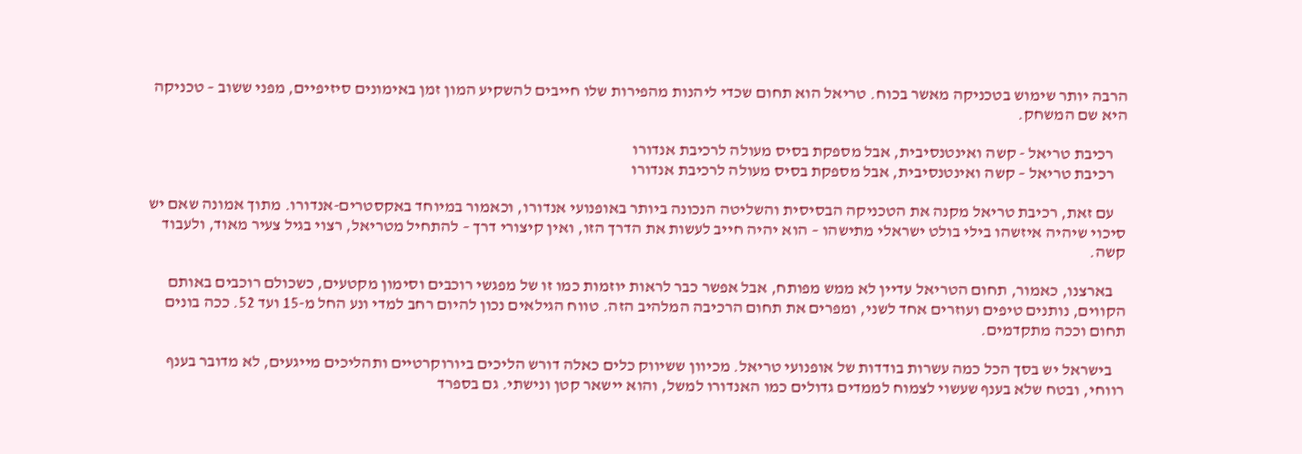הרבה יותר שימוש בטכניקה מאשר בכוח. טריאל הוא תחום שכדי ליהנות מהפירות שלו חייבים להשקיע המון זמן באימונים סיזיפיים, מפני ששוב – טכניקה היא שם המשחק.

    רכיבת טריאל - קשה ואינטנסיבית, אבל מספקת בסיס מעולה לרכיבת אנדורו
    רכיבת טריאל – קשה ואינטנסיבית, אבל מספקת בסיס מעולה לרכיבת אנדורו

    עם זאת, רכיבת טריאל מקנה את הטכניקה הבסיסית והשליטה הנכונה ביותר באופנועי אנדורו, וכאמור במיוחד באקסטרים-אנדורו. מתוך אמונה שאם יש סיכוי שיהיה איזשהו בילי בולט ישראלי מתישהו – הוא יהיה חייב לעשות את הדרך הזו, ואין קיצורי דרך – להתחיל מטריאל, רצוי בגיל צעיר מאוד, ולעבוד קשה.

    בארצנו, כאמור, תחום הטריאל עדיין לא ממש מפותח, אבל אפשר כבר לראות יוזמות כמו זו של מפגשי רוכבים וסימון מקטעים, כשכולם רוכבים באותם הקווים, נותנים טיפים ועוזרים אחד לשני, ומפרים את תחום הרכיבה המלהיב הזה. טווח הגילאים נכון להיום רחב למדי ונע החל מ-15 ועד 52. ככה בונים תחום וככה מתקדמים.

    בישראל יש בסך הכל כמה עשרות בודדות של אופנועי טריאל. מכיוון ששיווק כלים כאלה דורש הליכים ביורוקרטיים ותהליכים מייגעים, לא מדובר בענף רווחי, ובטח שלא בענף שעשוי לצמוח לממדים גדולים כמו האנדורו למשל, והוא יישאר קטן ונישתי. גם בספרד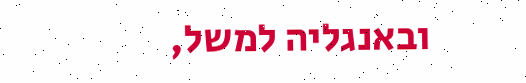ובאנגליה למשל,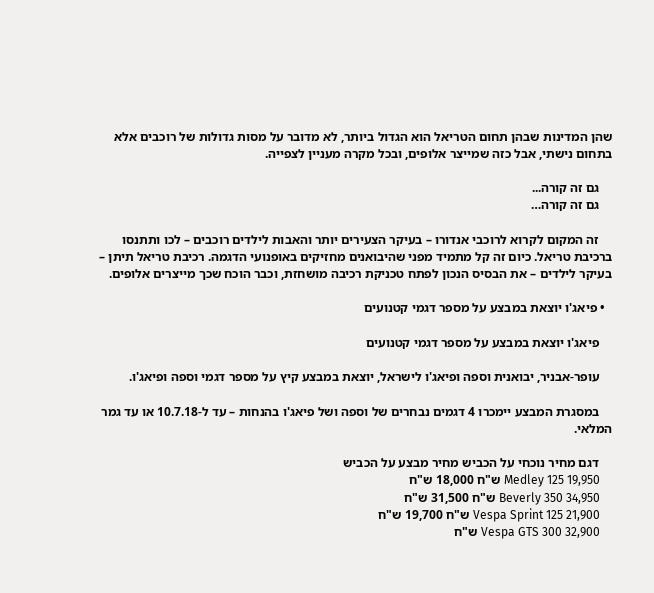שהן המדינות שבהן תחום הטריאל הוא הגדול ביותר, לא מדובר על מסות גדולות של רוכבים אלא בתחום נישתי, אבל כזה שמייצר אלופים, ובכל מקרה מעניין לצפייה.

    גם זה קורה...
    גם זה קורה…

    זה המקום לקרוא לרוכבי אנדורו – בעיקר הצעירים יותר והאבות לילדים רוכבים – לכו ותתנסו ברכיבת טריאל. כיום זה קל מתמיד מפני שהיבואנים מחזיקים באופנועי הדגמה. רכיבת טריאל תיתן – בעיקר לילדים – את הבסיס הנכון לפתח טכניקת רכיבה מושחזת, וכבר הוכח שכך מייצרים אלופים.

  • פיאג'ו יוצאת במבצע על מספר דגמי קטנועים

    פיאג'ו יוצאת במבצע על מספר דגמי קטנועים

    עופר-אבניר, יבואנית וספה ופיאג'ו לישראל, יוצאת במבצע קיץ על מספר דגמי וספה ופיאג'ו.

    במסגרת המבצע יימכרו 4 דגמים נבחרים של וספה ושל פיאג'ו בהנחות – עד ל-10.7.18 או עד גמר המלאי.

    דגם מחיר נוכחי על הכביש מחיר מבצע על הכביש
    Medley 125 19,950 ש"ח 18,000 ש"ח
    Beverly 350 34,950 ש"ח 31,500 ש"ח
    Vespa Sprint 125 21,900 ש"ח 19,700 ש"ח
    Vespa GTS 300 32,900 ש"ח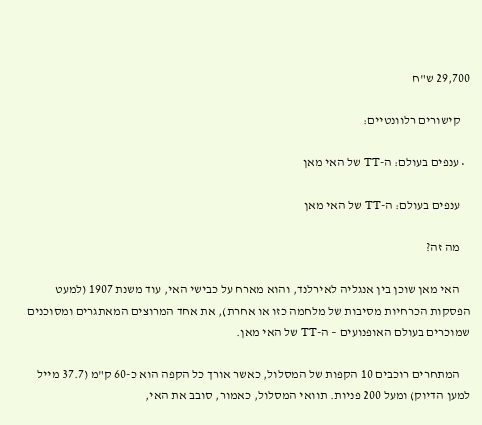29,700 ש"ח

    קישורים רלוונטיים:

  • ענפים בעולם: ה-TT של האי מאן

    ענפים בעולם: ה-TT של האי מאן

    מה זה?

    האי מאן שוכן בין אנגליה לאירלנד, והוא מארח על כבישי האי, עוד משנת 1907 (למעט הפסקות הכרחיות מסיבות של מלחמה כזו או אחרת), את אחד המרוצים המאתגרים ומסוכנים שמוכרים בעולם האופנועים – ה-TT של האי מאן.

    המתחרים רוכבים 10 הקפות של המסלול, כאשר אורך כל הקפה הוא כ-60 ק"מ (37.7 מייל למען הדיוק) ומעל 200 פניות. תוואי המסלול, כאמור, סובב את האי,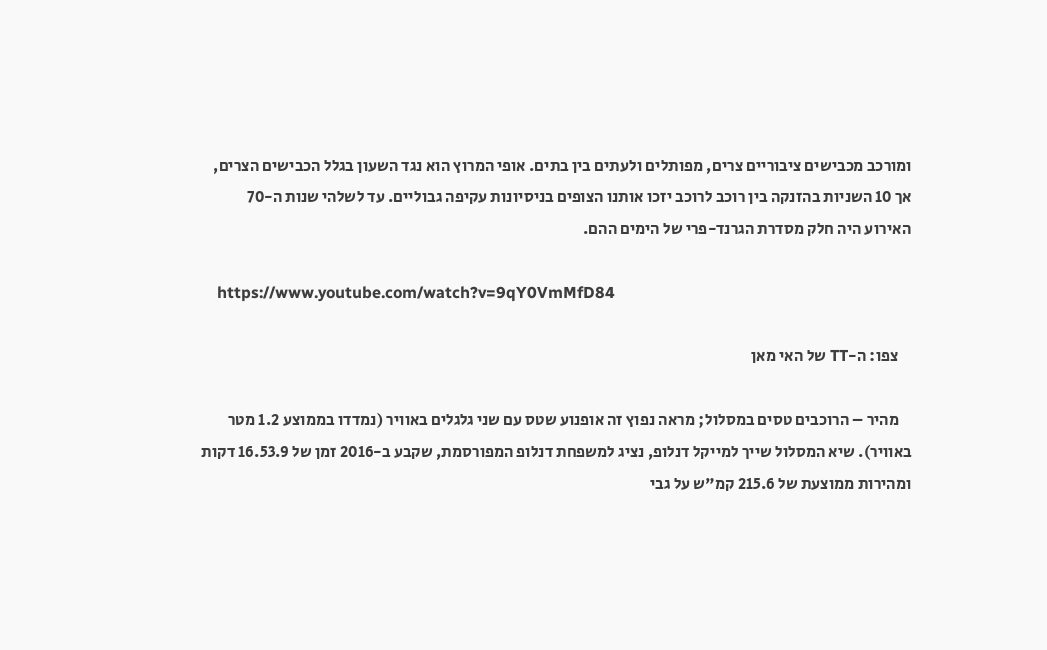ומורכב מכבישים ציבוריים צרים, מפותלים ולעתים בין בתים. אופי המרוץ הוא נגד השעון בגלל הכבישים הצרים, אך 10 השניות בהזנקה בין רוכב לרוכב יזכו אותנו הצופים בניסיונות עקיפה גבוליים. עד לשלהי שנות ה-70 האירוע היה חלק מסדרת הגרנד-פרי של הימים ההם.

    https://www.youtube.com/watch?v=9qY0VmMfD84

    צפו: ה-TT של האי מאן

    מהיר – הרוכבים טסים במסלול; מראה נפוץ זה אופנוע שטס עם שני גלגלים באוויר (נמדדו בממוצע 1.2 מטר באוויר). שיא המסלול שייך למייקל דנלופ, נציג למשפחת דנלופ המפורסמת, שקבע ב-2016 זמן של 16.53.9 דקות ומהירות ממוצעת של 215.6 קמ"ש על גבי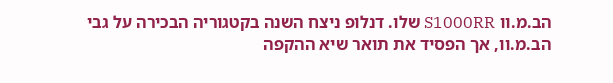הב.מ.וו S1000RR שלו. דנלופ ניצח השנה בקטגוריה הבכירה על גבי הב.מ.וו, אך הפסיד את תואר שיא ההקפה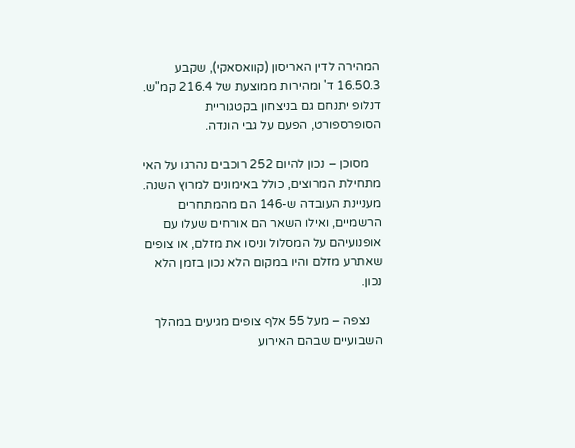המהירה לדין האריסון (קוואסאקי), שקבע 16.50.3 ד' ומהירות ממוצעת של 216.4 קמ"ש. דנלופ יתנחם גם בניצחון בקטגוריית הסופרספורט, הפעם על גבי הונדה.

    מסוכן – נכון להיום 252 רוכבים נהרגו על האי מתחילת המרוצים, כולל באימונים למרוץ השנה. מעניינת העובדה ש-146 הם מהמתחרים הרשמיים, ואילו השאר הם אורחים שעלו עם אופנועיהם על המסלול וניסו את מזלם, או צופים שאתרע מזלם והיו במקום הלא נכון בזמן הלא נכון.

    נצפה – מעל 55 אלף צופים מגיעים במהלך השבועיים שבהם האירוע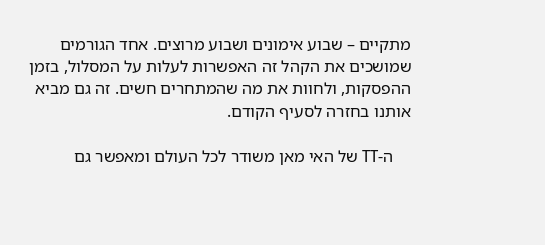מתקיים – שבוע אימונים ושבוע מרוצים. אחד הגורמים שמושכים את הקהל זה האפשרות לעלות על המסלול, בזמן ההפסקות, ולחוות את מה שהמתחרים חשים. זה גם מביא אותנו בחזרה לסעיף הקודם.

    ה-TT של האי מאן משודר לכל העולם ומאפשר גם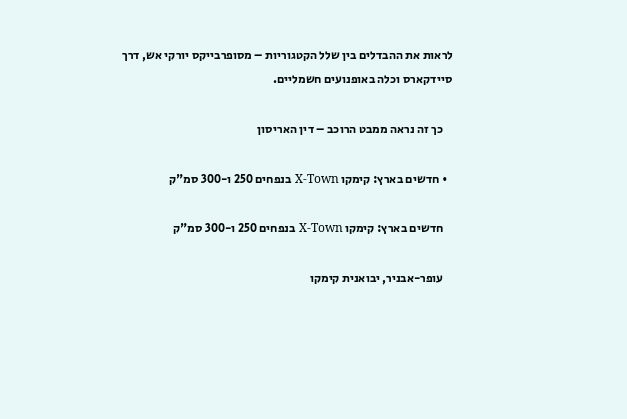לראות את ההבדלים בין שלל הקטגוריות – מסופרבייקס יורקי אש, דרך סיידקארס וכלה באופנועים חשמליים.

    כך זה נראה ממבט הרוכב – דין האריסון

  • חדשים בארץ: קימקו X-Town בנפחים 250 ו-300 סמ"ק

    חדשים בארץ: קימקו X-Town בנפחים 250 ו-300 סמ"ק

    עופר-אבניר, יבואנית קימקו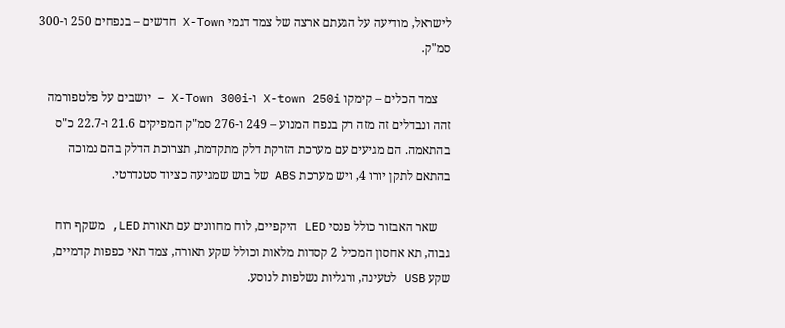לישראל, מודיעה על הגעתם ארצה של צמד דגמי X-Town חדשים – בנפחים 250 ו-300 סמ"ק.

    צמד הכלים – קימקו X-town 250i ו-X-Town 300i – יושבים על פלטפורמה זהה ונבדלים זה מזה רק בנפח המנוע – 249 ו-276 סמ"ק המפיקים 21.6 ו-22.7 כ"ס בהתאמה. הם מגיעים עם מערכת הזרקת דלק מתקדמת, תצרוכת הדלק בהם נמוכה בהתאם לתקן יורו 4, ויש מערכת ABS של בוש שמגיעה כציוד סטנדרטי.

    שאר האבזור כולל פנסי LED היקפיים, לוח מחוונים עם תאורת LED, משקף רוח גבוה, תא אחסון המכיל 2 קסדות מלאות וכולל שקע תאורה, צמד תאי כפפות קדמיים, שקע USB לטעינה, ורגליות נשלפות לנוסע.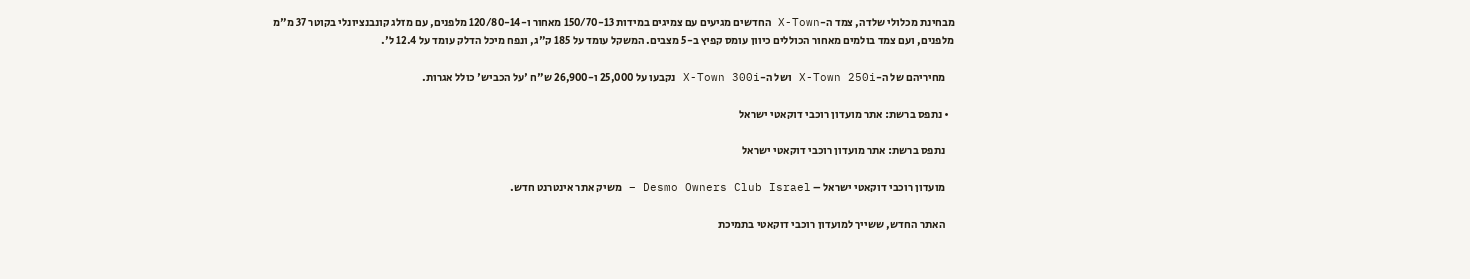מבחינת מכלולי שלדה, צמד ה-X-Town החדשים מגיעים עם צמיגים במידות 150/70-13 מאחור ו-120/80-14 מלפנים, עם מזלג קונבנציונלי בקוטר 37 מ"מ מלפנים, ועם צמד בולמים מאחור הכוללים כיוון עומס קפיץ ב-5 מצבים. המשקל עומד על 185 ק"ג, ונפח מיכל הדלק עומד על 12.4 ל'.

    מחיריהם של ה-X-Town 250i ושל ה-X-Town 300i נקבעו על 25,000 ו-26,900 ש"ח 'על הכביש' כולל אגרות.

  • נתפס ברשת: אתר מועדון רוכבי דוקאטי ישראל

    נתפס ברשת: אתר מועדון רוכבי דוקאטי ישראל

    מועדון רוכבי דוקאטי ישראל – Desmo Owners Club Israel – משיק אתר אינטרנט חדש.

    האתר החדש, ששייך למועדון רוכבי דוקאטי בתמיכת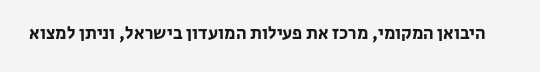היבואן המקומי, מרכז את פעילות המועדון בישראל, וניתן למצוא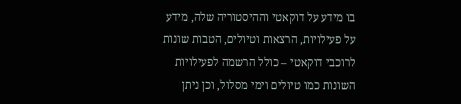בו מידע על דוקאטי וההיסטוריה שלה, מידע על פעילויות, הרצאות וטיולים, הטבות שונות לרוכבי דוקאטי – כולל הרשמה לפעילויות השונות כמו טיולים וימי מסלול, וכן ניתן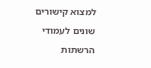למצוא קישורים שונים לעמודי הרשתות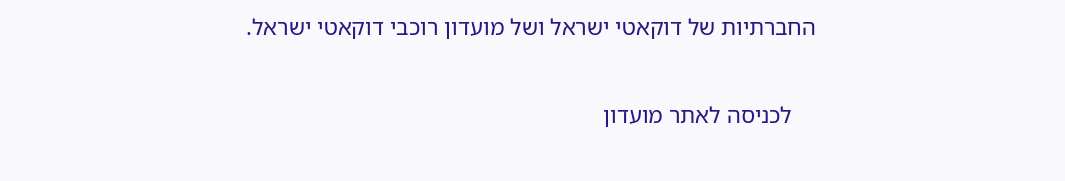החברתיות של דוקאטי ישראל ושל מועדון רוכבי דוקאטי ישראל.

    לכניסה לאתר מועדון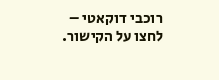רוכבי דוקאטי – לחצו על הקישור.